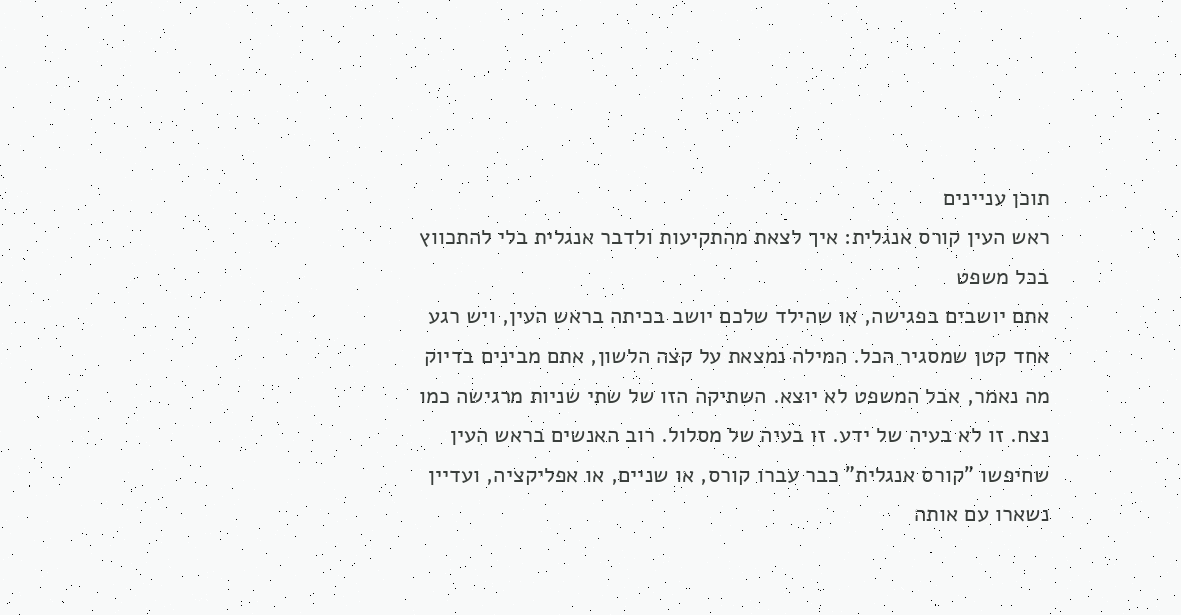תוכן עניינים
ראש העין קורס אנגלית: איך לצאת מהתקיעות ולדבר אנגלית בלי להתכווץ בכל משפט
אתם יושבים בפגישה, או שהילד שלכם יושב בכיתה בראש העין, ויש רגע אחד קטן שמסגיר הכל. המילה נמצאת על קצה הלשון, אתם מבינים בדיוק מה נאמר, אבל המשפט לא יוצא. השתיקה הזו של שתי שניות מרגישה כמו נצח. זו לא בעיה של ידע. זו בעיה של מסלול. רוב האנשים בראש העין שחיפשו "קורס אנגלית" כבר עברו קורס, או שניים, או אפליקציה, ועדיין נשארו עם אותה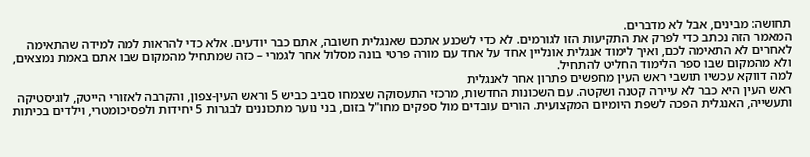תחושה: מבינים, אבל לא מדברים.
המאמר הזה נכתב כדי לפרק את התקיעות הזו לגורמים. לא כדי לשכנע אתכם שאנגלית חשובה, אתם כבר יודעים. אלא כדי להראות למה למידה שהתאימה לאחרים לא התאימה לכם, ואיך לימוד אנגלית אונליין אחד על אחד עם מורה פרטי בונה מסלול אחר לגמרי – כזה שמתחיל מהמקום שבו אתם באמת נמצאים, ולא מהמקום שבו ספר הלימוד החליט להתחיל.
למה דווקא עכשיו תושבי ראש העין מחפשים פתרון אחר לאנגלית
ראש העין היא כבר לא עיירה קטנה ושקטה. עם השכונות החדשות, מרכזי התעסוקה שצמחו סביב כביש 5 וראש העין-צפון, והקרבה לאזורי הייטק, לוגיסטיקה ותעשייה, האנגלית הפכה לשפת היומיום המקצועית. הורים עובדים מול ספקים מחו"ל בזום, בני נוער מתכוננים לבגרות 5 יחידות ולפסיכומטרי, וילדים בכיתות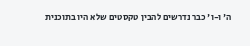ה' ו-ו' כבר נדרשים להבין טקסטים שלא היו בתוכנית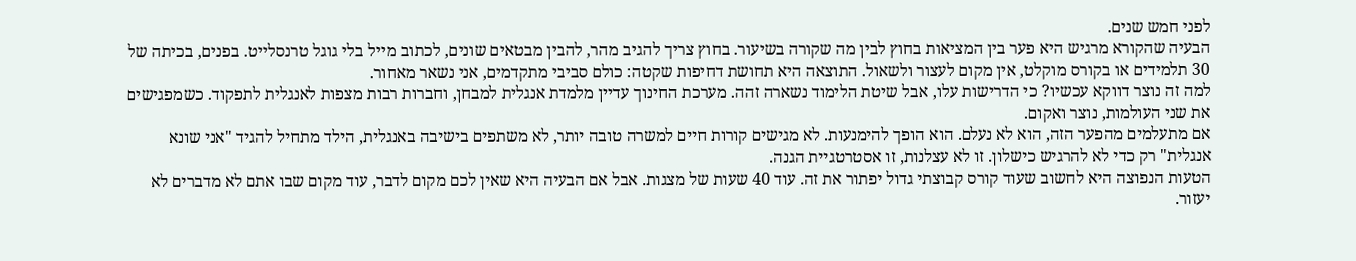לפני חמש שנים.
הבעיה שהקורא מרגיש היא פער בין המציאות בחוץ לבין מה שקורה בשיעור. בחוץ צריך להגיב מהר, להבין מבטאים שונים, לכתוב מייל בלי גוגל טרנסלייט. בפנים, בכיתה של 30 תלמידים או בקורס מוקלט, אין מקום לעצור ולשאול. התוצאה היא תחושת דחיפות שקטה: כולם סביבי מתקדמים, אני נשאר מאחור.
למה זה נוצר דווקא עכשיו? כי הדרישות עלו, אבל שיטת הלימוד נשארה זהה. מערכת החינוך עדיין מלמדת אנגלית למבחן, וחברות רבות מצפות לאנגלית לתפקוד. כשמפגישים את שני העולמות, נוצר ואקום.
אם מתעלמים מהפער הזה, הוא לא נעלם. הוא הופך להימנעות. לא מגישים קורות חיים למשרה טובה יותר, לא משתפים בישיבה באנגלית, הילד מתחיל להגיד "אני שונא אנגלית" רק כדי לא להרגיש כישלון. זו לא עצלנות, זו אסטרטגיית הגנה.
הטעות הנפוצה היא לחשוב שעוד קורס קבוצתי גדול יפתור את זה. עוד 40 שעות של מצגות. אבל אם הבעיה היא שאין לכם מקום לדבר, עוד מקום שבו אתם לא מדברים לא יעזור.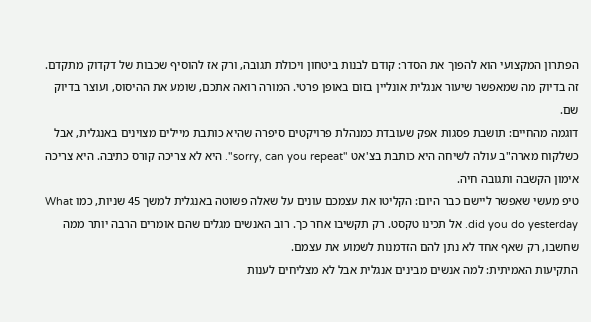הפתרון המקצועי הוא להפוך את הסדר: קודם לבנות ביטחון ויכולת תגובה, ורק אז להוסיף שכבות של דקדוק מתקדם. זה בדיוק מה שמאפשר שיעור אנגלית אונליין בזום באופן פרטי. המורה רואה אתכם, שומע את ההיסוס, ועוצר בדיוק שם.
דוגמה מהחיים: תושבת פסגות אפק שעובדת כמנהלת פרויקטים סיפרה שהיא כותבת מיילים מצוינים באנגלית, אבל כשלקוח מארה"ב עולה לשיחה היא כותבת בצ'אט "sorry, can you repeat". היא לא צריכה קורס כתיבה. היא צריכה אימון הקשבה ותגובה חיה.
טיפ מעשי שאפשר ליישם כבר היום: הקליטו את עצמכם עונים על שאלה פשוטה באנגלית למשך 45 שניות, כמו What did you do yesterday. אל תכינו טקסט. רק תקשיבו אחר כך. רוב האנשים מגלים שהם אומרים הרבה יותר ממה שחשבו, רק שאף אחד לא נתן להם הזדמנות לשמוע את עצמם.
התקיעות האמיתית: למה אנשים מבינים אנגלית אבל לא מצליחים לענות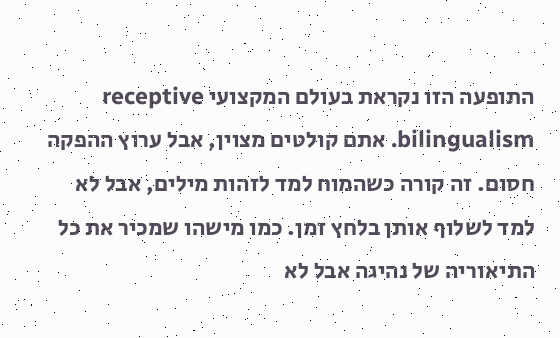התופעה הזו נקראת בעולם המקצועי receptive bilingualism. אתם קולטים מצוין, אבל ערוץ ההפקה חסום. זה קורה כשהמוח למד לזהות מילים, אבל לא למד לשלוף אותן בלחץ זמן. כמו מישהו שמכיר את כל התיאוריה של נהיגה אבל לא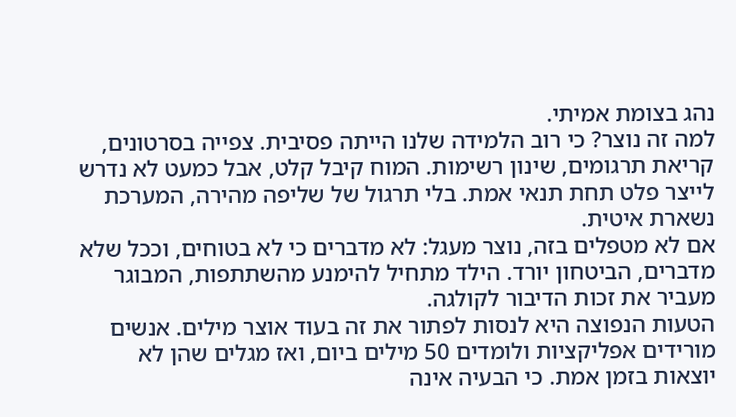נהג בצומת אמיתי.
למה זה נוצר? כי רוב הלמידה שלנו הייתה פסיבית. צפייה בסרטונים, קריאת תרגומים, שינון רשימות. המוח קיבל קלט, אבל כמעט לא נדרש לייצר פלט תחת תנאי אמת. בלי תרגול של שליפה מהירה, המערכת נשארת איטית.
אם לא מטפלים בזה, נוצר מעגל: לא מדברים כי לא בטוחים, וככל שלא מדברים, הביטחון יורד. הילד מתחיל להימנע מהשתתפות, המבוגר מעביר את זכות הדיבור לקולגה.
הטעות הנפוצה היא לנסות לפתור את זה בעוד אוצר מילים. אנשים מורידים אפליקציות ולומדים 50 מילים ביום, ואז מגלים שהן לא יוצאות בזמן אמת. כי הבעיה אינה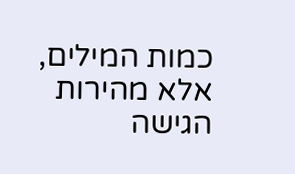כמות המילים, אלא מהירות הגישה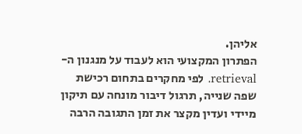אליהן.
הפתרון המקצועי הוא לעבוד על מנגנון ה-retrieval. לפי מחקרים בתחום רכישת שפה שנייה, תרגול דיבור מונחה עם תיקון מיידי ועדין מקצר את זמן התגובה הרבה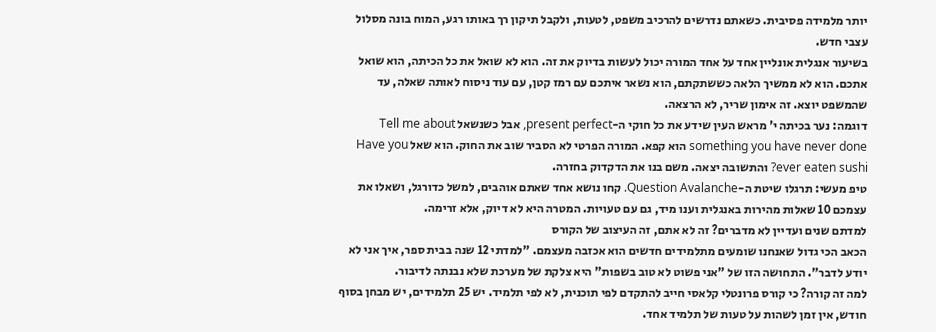יותר מלמידה פסיבית. כשאתם נדרשים להרכיב משפט, לטעות, ולקבל תיקון רך באותו רגע, המוח בונה מסלול עצבי חדש.
בשיעור אנגלית אונליין אחד על אחד המורה יכול לעשות בדיוק את זה. הוא לא שואל את כל הכיתה, הוא שואל אתכם. הוא לא ממשיך הלאה כששתקתם, הוא נשאר איתכם עם רמז קטן, עם עוד ניסוח לאותה שאלה, עד שהמשפט יוצא. זה אימון שריר, לא הרצאה.
דוגמה: נער בכיתה י' מראש העין שידע את כל חוקי ה-present perfect, אבל כשנשאל Tell me about something you have never done הוא קפא. המורה הפרטי לא הסביר שוב את החוק. הוא שאל Have you ever eaten sushi? והתשובה יצאה. משם בנו את הדקדוק בחזרה.
טיפ מעשי: תרגלו שיטת ה-Question Avalanche. קחו נושא אחד שאתם אוהבים, למשל כדורגל, ושאלו את עצמכם 10 שאלות מהירות באנגלית וענו מיד, גם עם טעויות. המטרה היא לא דיוק, אלא זרימה.
למדתם שנים ועדיין לא מדברים? זה לא אתם, זה העיצוב של הקורס
הכאב הכי גדול שאנחנו שומעים מתלמידים חדשים הוא אכזבה מעצמם. "למדתי 12 שנה בבית ספר, איך אני לא יודע לדבר". התחושה הזו של "אני פשוט לא טוב בשפות" היא צלקת של מערכת שלא נבנתה לדיבור.
למה זה קורה? כי קורס פרונטלי קלאסי חייב להתקדם לפי תוכנית, לא לפי תלמיד. יש 25 תלמידים, יש מבחן בסוף חודש, אין זמן לשהות על טעות של תלמיד אחד.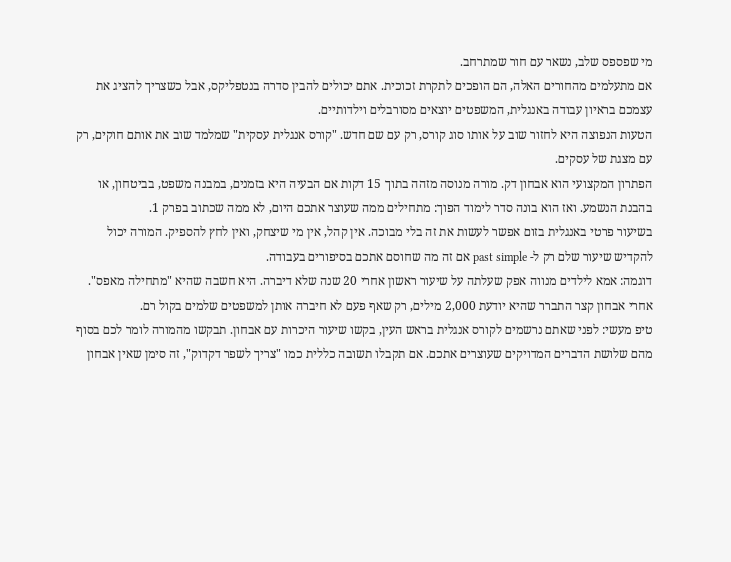מי שפספס שלב, נשאר עם חור שמתרחב.
אם מתעלמים מהחורים האלה, הם הופכים לתקרת זכוכית. אתם יכולים להבין סדרה בנטפליקס, אבל כשצריך להציג את עצמכם בראיון עבודה באנגלית, המשפטים יוצאים מסורבלים וילדותיים.
הטעות הנפוצה היא לחזור שוב על אותו סוג קורס, רק עם שם חדש. "קורס אנגלית עסקית" שמלמד שוב את אותם חוקים, רק עם מצגת של עסקים.
הפתרון המקצועי הוא אבחון דק. מורה מנוסה מזהה בתוך 15 דקות אם הבעיה היא בזמנים, במבנה משפט, בביטחון, או בהבנת הנשמע. ואז הוא בונה סדר לימוד הפוך: מתחילים ממה שעוצר אתכם היום, לא ממה שכתוב בפרק 1.
בשיעור פרטי באנגלית בזום אפשר לעשות את זה בלי מבוכה. אין קהל, אין מי שיצחק, ואין לחץ להספיק. המורה יכול להקדיש שיעור שלם רק ל- past simple אם זה מה שחוסם אתכם בסיפורים בעבודה.
דוגמה: אמא לילדים מנווה אפק שעלתה על שיעור ראשון אחרי 20 שנה שלא דיברה. היא חשבה שהיא "מתחילה מאפס". אחרי אבחון קצר התברר שהיא יודעת 2,000 מילים, רק שאף פעם לא חיברה אותן למשפטים שלמים בקול רם.
טיפ מעשי: לפני שאתם נרשמים לקורס אנגלית בראש העין, בקשו שיעור היכרות עם אבחון. תבקשו מהמורה לומר לכם בסוף מהם שלושת הדברים המדויקים שעוצרים אתכם. אם תקבלו תשובה כללית כמו "צריך לשפר דקדוק", זה סימן שאין אבחון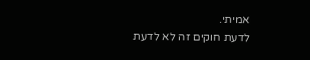אמיתי.
לדעת חוקים זה לא לדעת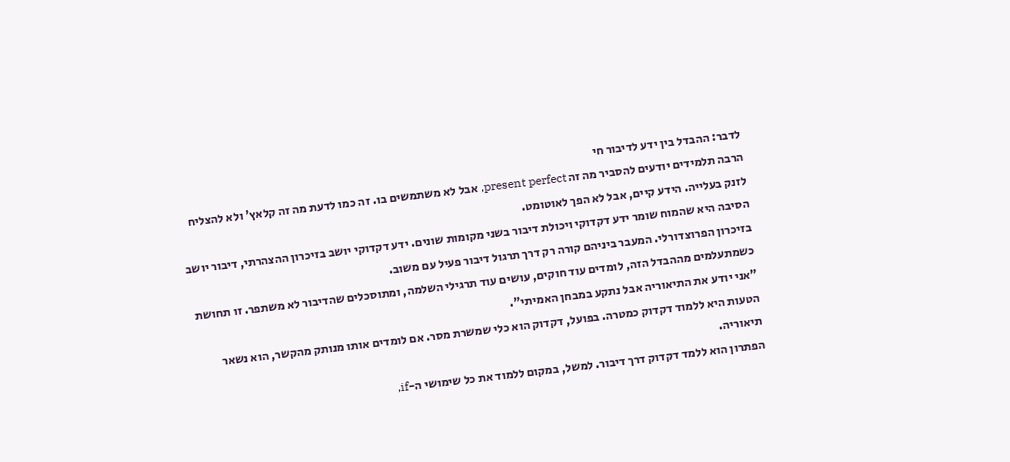לדבר: ההבדל בין ידע לדיבור חי
הרבה תלמידים יודעים להסביר מה זה present perfect, אבל לא משתמשים בו. זה כמו לדעת מה זה קלאץ' ולא להצליח לזנק בעלייה. הידע קיים, אבל לא הפך לאוטומט.
הסיבה היא שהמוח שומר ידע דקדוקי ויכולת דיבור בשני מקומות שונים. ידע דקדוקי יושב בזיכרון ההצהרתי, דיבור יושב בזיכרון הפרוצדורלי. המעבר ביניהם קורה רק דרך תרגול דיבור פעיל עם משוב.
כשמתעלמים מההבדל הזה, לומדים עוד חוקים, עושים עוד תרגילי השלמה, ומתוסכלים שהדיבור לא משתפר. זו תחושת "אני יודע את התיאוריה אבל נתקע במבחן האמיתי".
הטעות היא ללמוד דקדוק כמטרה. בפועל, דקדוק הוא כלי שמשרת מסר. אם לומדים אותו מנותק מהקשר, הוא נשאר תיאוריה.
הפתרון הוא ללמד דקדוק דרך דיבור. למשל, במקום ללמוד את כל שימושי ה-if,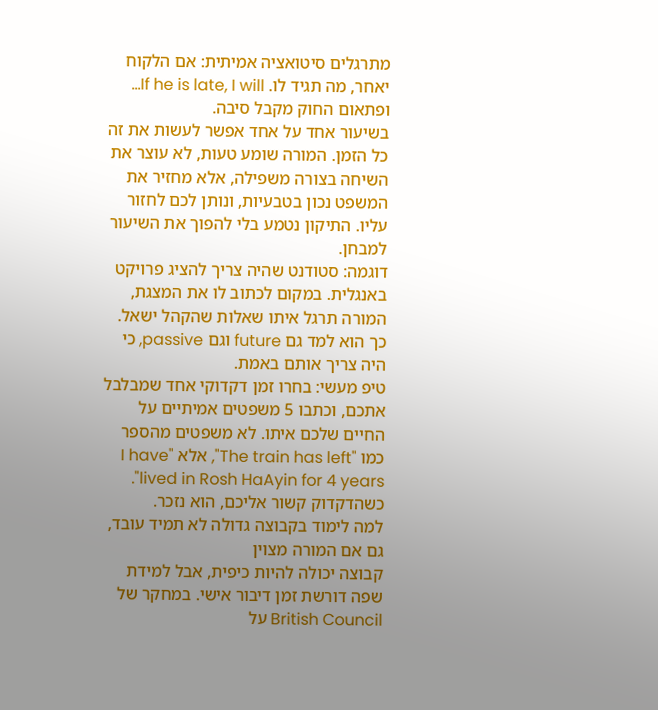מתרגלים סיטואציה אמיתית: אם הלקוח יאחר, מה תגיד לו. If he is late, I will… ופתאום החוק מקבל סיבה.
בשיעור אחד על אחד אפשר לעשות את זה כל הזמן. המורה שומע טעות, לא עוצר את השיחה בצורה משפילה, אלא מחזיר את המשפט נכון בטבעיות, ונותן לכם לחזור עליו. התיקון נטמע בלי להפוך את השיעור למבחן.
דוגמה: סטודנט שהיה צריך להציג פרויקט באנגלית. במקום לכתוב לו את המצגת, המורה תרגל איתו שאלות שהקהל ישאל. כך הוא למד גם future וגם passive, כי היה צריך אותם באמת.
טיפ מעשי: בחרו זמן דקדוקי אחד שמבלבל אתכם, וכתבו 5 משפטים אמיתיים על החיים שלכם איתו. לא משפטים מהספר כמו "The train has left", אלא "I have lived in Rosh HaAyin for 4 years". כשהדקדוק קשור אליכם, הוא נזכר.
למה לימוד בקבוצה גדולה לא תמיד עובד, גם אם המורה מצוין
קבוצה יכולה להיות כיפית, אבל למידת שפה דורשת זמן דיבור אישי. במחקר של British Council על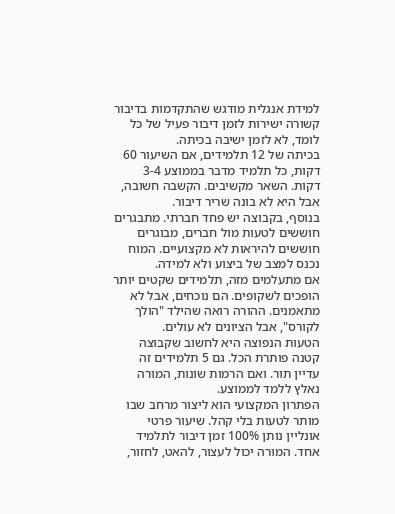למידת אנגלית מודגש שהתקדמות בדיבור קשורה ישירות לזמן דיבור פעיל של כל לומד, לא לזמן ישיבה בכיתה.
בכיתה של 12 תלמידים, אם השיעור 60 דקות, כל תלמיד מדבר בממוצע 3-4 דקות. השאר מקשיבים. הקשבה חשובה, אבל היא לא בונה שריר דיבור.
בנוסף, בקבוצה יש פחד חברתי. מתבגרים חוששים לטעות מול חברים, מבוגרים חוששים להיראות לא מקצועיים. המוח נכנס למצב של ביצוע ולא למידה.
אם מתעלמים מזה, תלמידים שקטים יותר הופכים לשקופים. הם נוכחים, אבל לא מתאמנים. ההורה רואה שהילד "הולך לקורס", אבל הציונים לא עולים.
הטעות הנפוצה היא לחשוב שקבוצה קטנה פותרת הכל. גם 5 תלמידים זה עדיין תור. ואם הרמות שונות, המורה נאלץ ללמד לממוצע.
הפתרון המקצועי הוא ליצור מרחב שבו מותר לטעות בלי קהל. שיעור פרטי אונליין נותן 100% זמן דיבור לתלמיד אחד. המורה יכול לעצור, להאט, לחזור,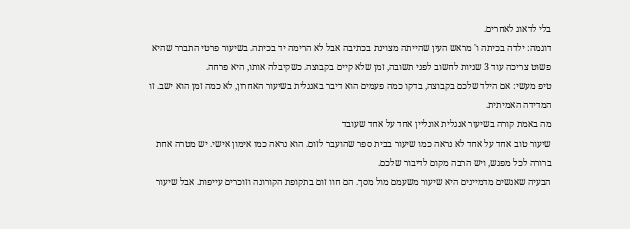בלי לדאוג לאחרים.
דוגמה: ילדה בכיתה ו' מראש העין שהייתה מצוינת בכתיבה אבל לא הרימה יד בכיתה. בשיעור פרטי התברר שהיא פשוט צריכה עוד 3 שניות לחשוב לפני תשובה, זמן שלא קיים בקבוצה. כשקיבלה אותו, היא פרחה.
טיפ מעשי: אם הילד שלכם בקבוצה, בדקו כמה פעמים הוא דיבר באנגלית בשיעור האחרון, לא כמה זמן הוא ישב. זו המדידה האמיתית.
מה באמת קורה בשיעור אנגלית אונליין אחד על אחד שעובד
שיעור טוב אחד על אחד לא נראה כמו שיעור בבית ספר שהועבר לזום. הוא נראה כמו אימון אישי. יש מטרה אחת ברורה לכל מפגש, ויש הרבה מקום לדיבור שלכם.
הבעיה שאנשים מדמיינים היא שיעור משעמם מול מסך. הם חוו זום בתקופת הקורונה וזוכרים עייפות. אבל שיעור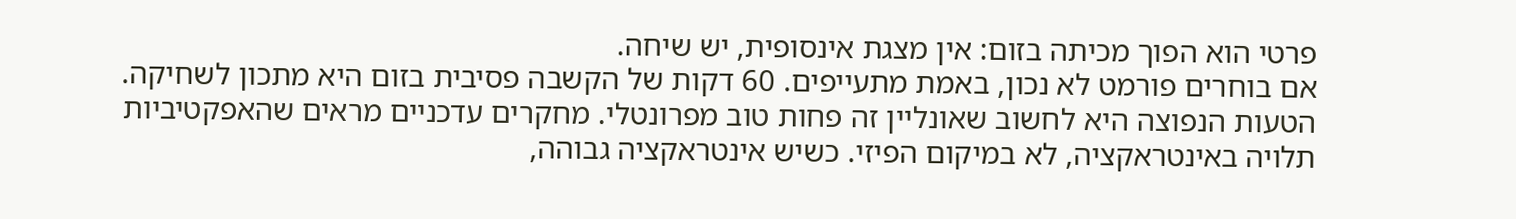פרטי הוא הפוך מכיתה בזום: אין מצגת אינסופית, יש שיחה.
אם בוחרים פורמט לא נכון, באמת מתעייפים. 60 דקות של הקשבה פסיבית בזום היא מתכון לשחיקה.
הטעות הנפוצה היא לחשוב שאונליין זה פחות טוב מפרונטלי. מחקרים עדכניים מראים שהאפקטיביות תלויה באינטראקציה, לא במיקום הפיזי. כשיש אינטראקציה גבוהה,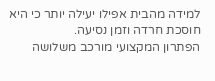למידה מהבית אפילו יעילה יותר כי היא חוסכת חרדה וזמן נסיעה.
הפתרון המקצועי מורכב משלושה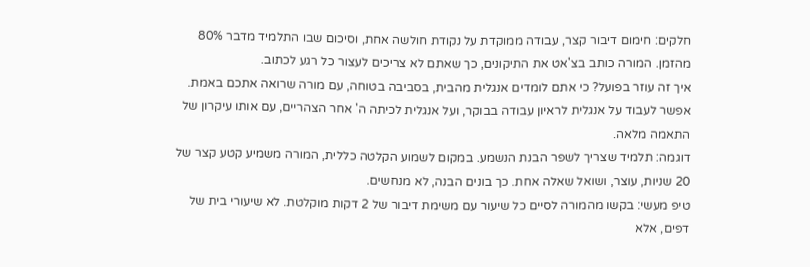חלקים: חימום דיבור קצר, עבודה ממוקדת על נקודת חולשה אחת, וסיכום שבו התלמיד מדבר 80% מהזמן. המורה כותב בצ'אט את התיקונים, כך שאתם לא צריכים לעצור כל רגע לכתוב.
איך זה עוזר בפועל? כי אתם לומדים אנגלית מהבית, בסביבה בטוחה, עם מורה שרואה אתכם באמת. אפשר לעבוד על אנגלית לראיון עבודה בבוקר, ועל אנגלית לכיתה ה' אחר הצהריים, עם אותו עיקרון של התאמה מלאה.
דוגמה: תלמיד שצריך לשפר הבנת הנשמע. במקום לשמוע הקלטה כללית, המורה משמיע קטע קצר של 20 שניות, עוצר, ושואל שאלה אחת. כך בונים הבנה, לא מנחשים.
טיפ מעשי: בקשו מהמורה לסיים כל שיעור עם משימת דיבור של 2 דקות מוקלטת. לא שיעורי בית של דפים, אלא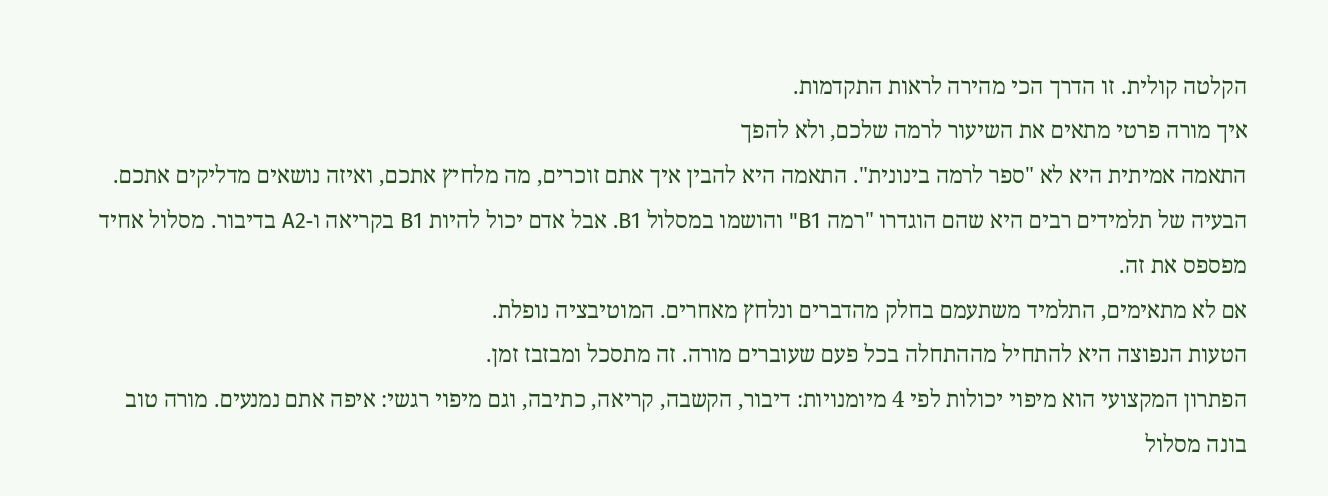הקלטה קולית. זו הדרך הכי מהירה לראות התקדמות.
איך מורה פרטי מתאים את השיעור לרמה שלכם, ולא להפך
התאמה אמיתית היא לא "ספר לרמה בינונית". התאמה היא להבין איך אתם זוכרים, מה מלחיץ אתכם, ואיזה נושאים מדליקים אתכם.
הבעיה של תלמידים רבים היא שהם הוגדרו "רמה B1" והושמו במסלול B1. אבל אדם יכול להיות B1 בקריאה ו-A2 בדיבור. מסלול אחיד מפספס את זה.
אם לא מתאימים, התלמיד משתעמם בחלק מהדברים ונלחץ מאחרים. המוטיבציה נופלת.
הטעות הנפוצה היא להתחיל מההתחלה בכל פעם שעוברים מורה. זה מתסכל ומבזבז זמן.
הפתרון המקצועי הוא מיפוי יכולות לפי 4 מיומנויות: דיבור, הקשבה, קריאה, כתיבה, וגם מיפוי רגשי: איפה אתם נמנעים. מורה טוב בונה מסלול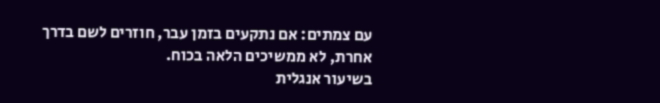עם צמתים: אם נתקעים בזמן עבר, חוזרים לשם בדרך אחרת, לא ממשיכים הלאה בכוח.
בשיעור אנגלית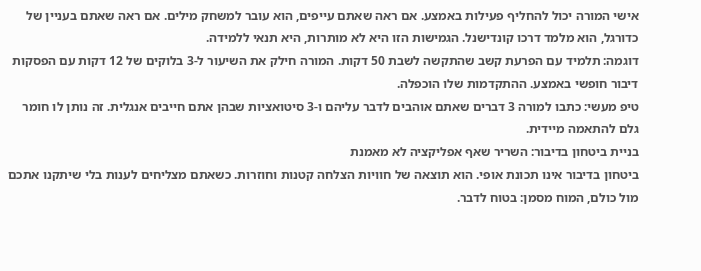אישי המורה יכול להחליף פעילות באמצע. אם ראה שאתם עייפים, הוא עובר למשחק מילים. אם ראה שאתם בעניין של כדורגל, הוא מלמד דרכו קונדישנל. הגמישות הזו היא לא מותרות, היא תנאי ללמידה.
דוגמה: תלמיד עם הפרעת קשב שהתקשה לשבת 50 דקות. המורה חילק את השיעור ל-3 בלוקים של 12 דקות עם הפסקות דיבור חופשי באמצע. ההתקדמות שלו הוכפלה.
טיפ מעשי: כתבו למורה 3 דברים שאתם אוהבים לדבר עליהם ו-3 סיטואציות שבהן אתם חייבים אנגלית. זה נותן לו חומר גלם להתאמה מיידית.
בניית ביטחון בדיבור: השריר שאף אפליקציה לא מאמנת
ביטחון בדיבור אינו תכונת אופי. הוא תוצאה של חוויות הצלחה קטנות וחוזרות. כשאתם מצליחים לענות בלי שיתקנו אתכם מול כולם, המוח מסמן: בטוח לדבר.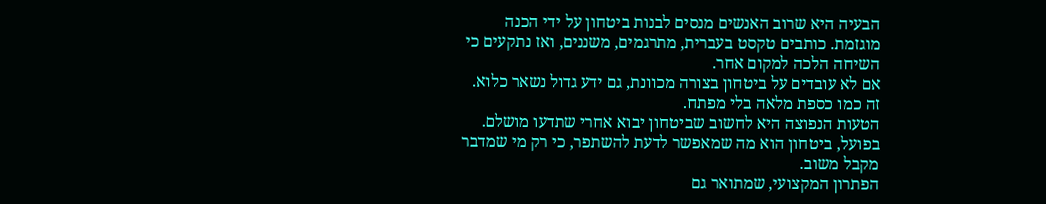הבעיה היא שרוב האנשים מנסים לבנות ביטחון על ידי הכנה מוגזמת. כותבים טקסט בעברית, מתרגמים, משננים, ואז נתקעים כי השיחה הלכה למקום אחר.
אם לא עובדים על ביטחון בצורה מכוונת, גם ידע גדול נשאר כלוא. זה כמו כספת מלאה בלי מפתח.
הטעות הנפוצה היא לחשוב שביטחון יבוא אחרי שתדעו מושלם. בפועל, ביטחון הוא מה שמאפשר לדעת להשתפר, כי רק מי שמדבר מקבל משוב.
הפתרון המקצועי, שמתואר גם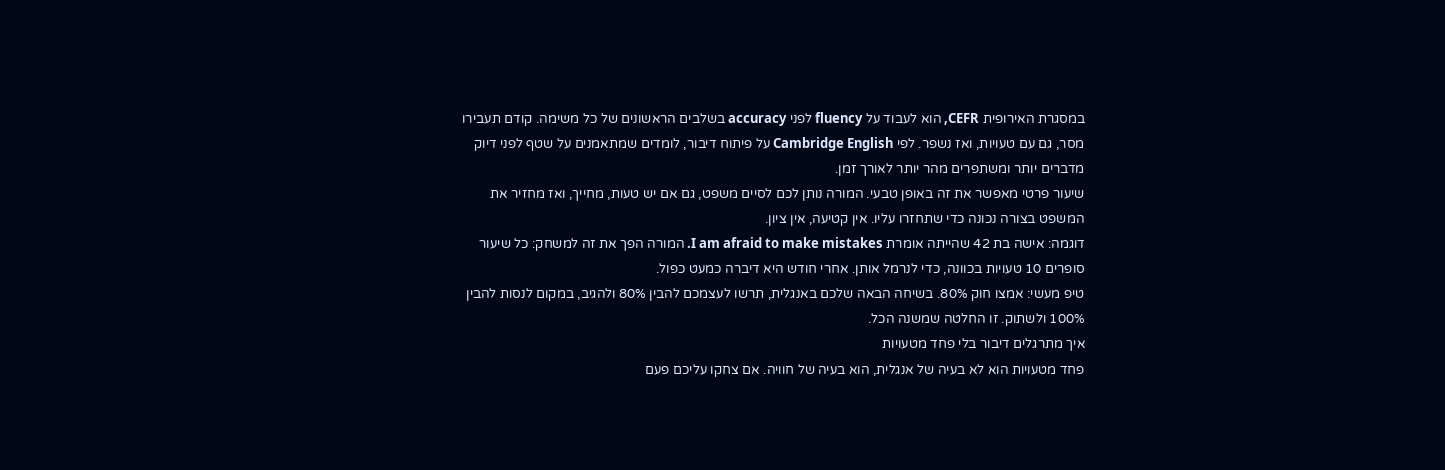במסגרת האירופית CEFR, הוא לעבוד על fluency לפני accuracy בשלבים הראשונים של כל משימה. קודם תעבירו מסר, גם עם טעויות, ואז נשפר. לפי Cambridge English על פיתוח דיבור, לומדים שמתאמנים על שטף לפני דיוק מדברים יותר ומשתפרים מהר יותר לאורך זמן.
שיעור פרטי מאפשר את זה באופן טבעי. המורה נותן לכם לסיים משפט, גם אם יש טעות, מחייך, ואז מחזיר את המשפט בצורה נכונה כדי שתחזרו עליו. אין קטיעה, אין ציון.
דוגמה: אישה בת 42 שהייתה אומרת I am afraid to make mistakes. המורה הפך את זה למשחק: כל שיעור סופרים 10 טעויות בכוונה, כדי לנרמל אותן. אחרי חודש היא דיברה כמעט כפול.
טיפ מעשי: אמצו חוק 80%. בשיחה הבאה שלכם באנגלית, תרשו לעצמכם להבין 80% ולהגיב, במקום לנסות להבין 100% ולשתוק. זו החלטה שמשנה הכל.
איך מתרגלים דיבור בלי פחד מטעויות
פחד מטעויות הוא לא בעיה של אנגלית, הוא בעיה של חוויה. אם צחקו עליכם פעם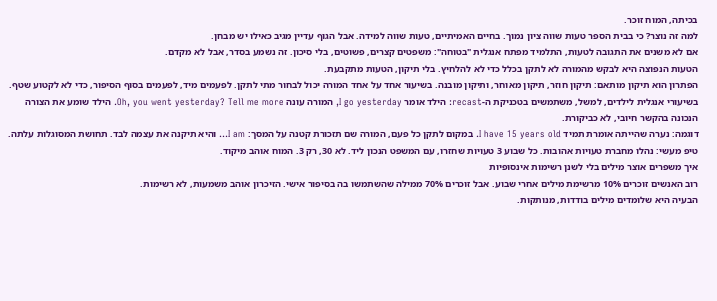בכיתה, המוח זוכר.
למה זה נוצר? כי בבית הספר טעות שווה ציון נמוך. בחיים האמיתיים, טעות שווה למידה. אבל הגוף עדיין מגיב כאילו יש מבחן.
אם לא משנים את התגובה לטעות, התלמיד מפתח אנגלית "בטוחה": משפטים קצרים, פשוטים, בלי סיכון. זה נשמע בסדר, אבל לא מקדם.
הטעות הנפוצה היא לבקש מהמורה לא לתקן בכלל כדי לא להלחיץ. בלי תיקון, הטעות מתקבעת.
הפתרון הוא תיקון מותאם: תיקון חוזר, תיקון מאוחר, ותיקון מובנה. בשיעור אחד על אחד המורה יכול לבחור מתי לתקן. לפעמים מיד, לפעמים בסוף הסיפור, כדי לא לקטוע שטף.
בשיעורי אנגלית לילדים, למשל, משתמשים בטכניקת ה-recast: הילד אומר I go yesterday, המורה עונה Oh, you went yesterday? Tell me more. הילד שומע את הצורה הנכונה בהקשר חיובי, לא כביקורת.
דוגמה: נערה שהייתה אומרת תמיד I have 15 years old. במקום לתקן כל פעם, המורה שם תזכורת קטנה על המסך: I am… והיא תיקנה את עצמה לבד. תחושת המסוגלות עלתה.
טיפ מעשי: נהלו מחברת טעויות אהובות. כל שבוע 3 טעויות שחזרו, עם המשפט הנכון ליד. לא 30, רק 3. המוח אוהב מיקוד.
איך משפרים אוצר מילים בלי לשנן רשימות אינסופיות
רוב האנשים זוכרים 10% מרשימת מילים אחרי שבוע. אבל זוכרים 70% ממילה שהשתמשו בה בסיפור אישי. הזיכרון אוהב משמעות, לא רשימות.
הבעיה היא שלומדים מילים בודדות, מנותקות.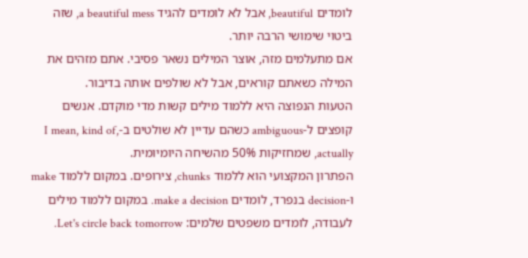לומדים beautiful, אבל לא לומדים להגיד a beautiful mess, שזה ביטוי שימושי הרבה יותר.
אם מתעלמים מזה, אוצר המילים נשאר פסיבי. אתם מזהים את המילה כשאתם קוראים, אבל לא שולפים אותה בדיבור.
הטעות הנפוצה היא ללמוד מילים קשות מדי מוקדם. אנשים קופצים ל-ambiguous כשהם עדיין לא שולטים ב-I mean, kind of, actually, שמחזיקות 50% מהשיחה היומיומית.
הפתרון המקצועי הוא ללמוד chunks, צירופים. במקום ללמוד make ו-decision בנפרד, לומדים make a decision. במקום ללמוד מילים לעבודה, לומדים משפטים שלמים: Let's circle back tomorrow.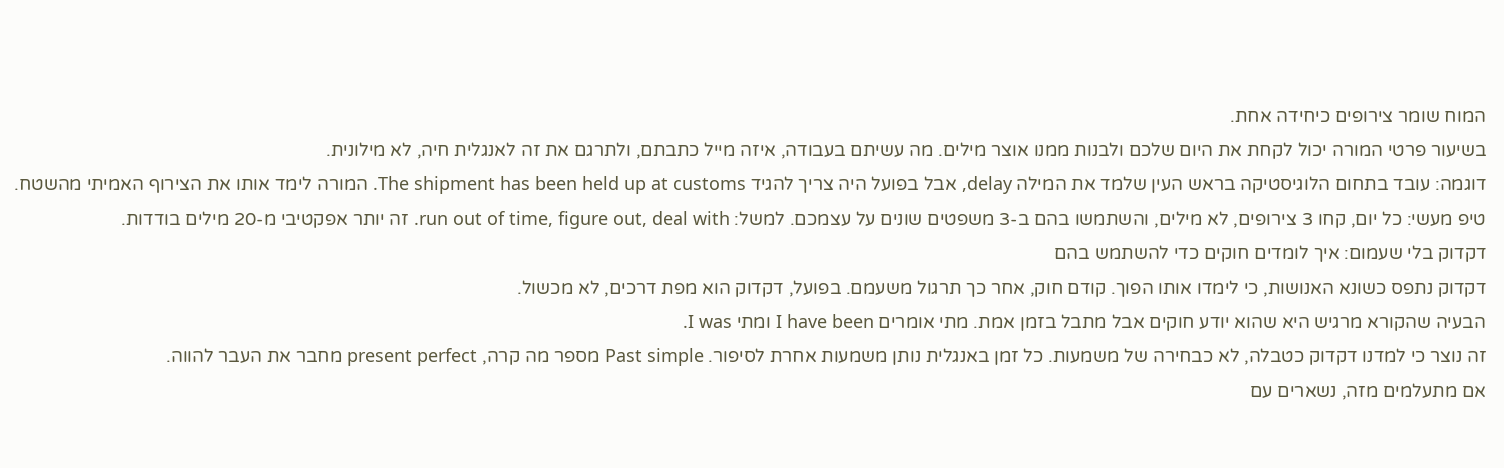המוח שומר צירופים כיחידה אחת.
בשיעור פרטי המורה יכול לקחת את היום שלכם ולבנות ממנו אוצר מילים. מה עשיתם בעבודה, איזה מייל כתבתם, ולתרגם את זה לאנגלית חיה, לא מילונית.
דוגמה: עובד בתחום הלוגיסטיקה בראש העין שלמד את המילה delay, אבל בפועל היה צריך להגיד The shipment has been held up at customs. המורה לימד אותו את הצירוף האמיתי מהשטח.
טיפ מעשי: כל יום, קחו 3 צירופים, לא מילים, והשתמשו בהם ב-3 משפטים שונים על עצמכם. למשל: run out of time, figure out, deal with. זה יותר אפקטיבי מ-20 מילים בודדות.
דקדוק בלי שעמום: איך לומדים חוקים כדי להשתמש בהם
דקדוק נתפס כשונא האנושות, כי לימדו אותו הפוך. קודם חוק, אחר כך תרגול משעמם. בפועל, דקדוק הוא מפת דרכים, לא מכשול.
הבעיה שהקורא מרגיש היא שהוא יודע חוקים אבל מתבל בזמן אמת. מתי אומרים I have been ומתי I was.
זה נוצר כי למדנו דקדוק כטבלה, לא כבחירה של משמעות. כל זמן באנגלית נותן משמעות אחרת לסיפור. Past simple מספר מה קרה, present perfect מחבר את העבר להווה.
אם מתעלמים מזה, נשארים עם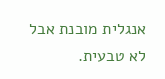אנגלית מובנת אבל לא טבעית.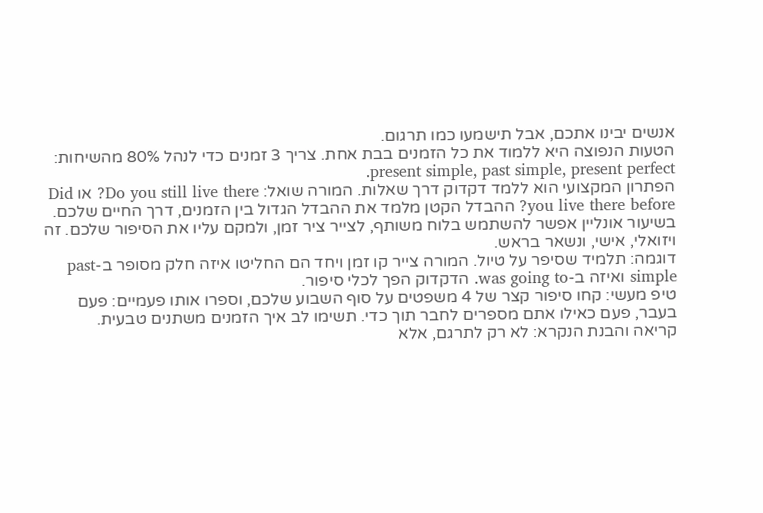אנשים יבינו אתכם, אבל תישמעו כמו תרגום.
הטעות הנפוצה היא ללמוד את כל הזמנים בבת אחת. צריך 3 זמנים כדי לנהל 80% מהשיחות: present simple, past simple, present perfect.
הפתרון המקצועי הוא ללמד דקדוק דרך שאלות. המורה שואל: Do you still live there? או Did you live there before? ההבדל הקטן מלמד את ההבדל הגדול בין הזמנים, דרך החיים שלכם.
בשיעור אונליין אפשר להשתמש בלוח משותף, לצייר ציר זמן, ולמקם עליו את הסיפור שלכם. זה ויזואלי, אישי, ונשאר בראש.
דוגמה: תלמיד שסיפר על טיול. המורה צייר קו זמן ויחד הם החליטו איזה חלק מסופר ב-past simple ואיזה ב-was going to. הדקדוק הפך לכלי סיפור.
טיפ מעשי: קחו סיפור קצר של 4 משפטים על סוף השבוע שלכם, וספרו אותו פעמיים: פעם בעבר, פעם כאילו אתם מספרים לחבר תוך כדי. תשימו לב איך הזמנים משתנים טבעית.
קריאה והבנת הנקרא: לא רק לתרגם, אלא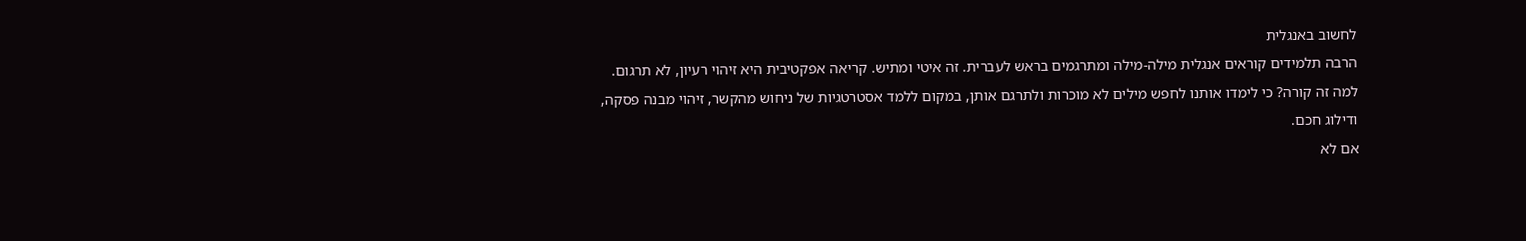לחשוב באנגלית
הרבה תלמידים קוראים אנגלית מילה-מילה ומתרגמים בראש לעברית. זה איטי ומתיש. קריאה אפקטיבית היא זיהוי רעיון, לא תרגום.
למה זה קורה? כי לימדו אותנו לחפש מילים לא מוכרות ולתרגם אותן, במקום ללמד אסטרטגיות של ניחוש מהקשר, זיהוי מבנה פסקה, ודילוג חכם.
אם לא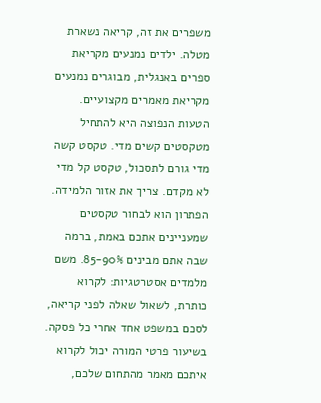משפרים את זה, קריאה נשארת מטלה. ילדים נמנעים מקריאת ספרים באנגלית, מבוגרים נמנעים מקריאת מאמרים מקצועיים.
הטעות הנפוצה היא להתחיל מטקסטים קשים מדי. טקסט קשה מדי גורם לתסכול, טקסט קל מדי לא מקדם. צריך את אזור הלמידה.
הפתרון הוא לבחור טקסטים שמעניינים אתכם באמת, ברמה שבה אתם מבינים 85-90%. משם מלמדים אסטרטגיות: לקרוא כותרת, לשאול שאלה לפני קריאה, לסכם במשפט אחד אחרי כל פסקה.
בשיעור פרטי המורה יכול לקרוא איתכם מאמר מהתחום שלכם,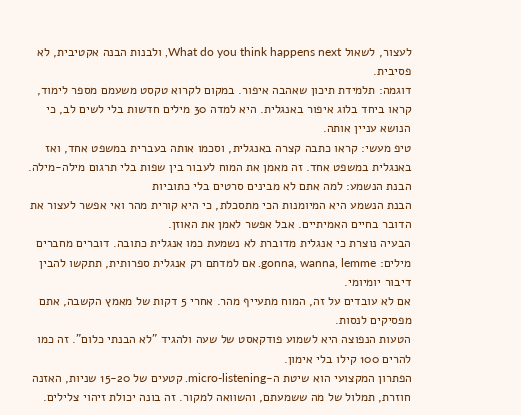לעצור, לשאול What do you think happens next, ולבנות הבנה אקטיבית, לא פסיבית.
דוגמה: תלמידת תיכון שאהבה איפור. במקום לקרוא טקסט משעמם מספר לימוד, קראו ביחד בלוג איפור באנגלית. היא למדה 30 מילים חדשות בלי לשים לב, כי הנושא עניין אותה.
טיפ מעשי: קראו כתבה קצרה באנגלית, וסכמו אותה בעברית במשפט אחד, ואז באנגלית במשפט אחד. זה מאמן את המוח לעבור בין שפות בלי תרגום מילה-מילה.
הבנת הנשמע: למה אתם לא מבינים סרטים בלי כתוביות
הבנת הנשמע היא המיומנות הכי מתסכלת, כי היא קורית מהר ואי אפשר לעצור את הדובר בחיים האמיתיים. אבל אפשר לאמן את האוזן.
הבעיה נוצרת כי אנגלית מדוברת לא נשמעת כמו אנגלית כתובה. דוברים מחברים מילים: gonna, wanna, lemme. אם למדתם רק אנגלית ספרותית, תתקשו להבין דיבור יומיומי.
אם לא עובדים על זה, המוח מתעייף מהר. אחרי 5 דקות של מאמץ הקשבה, אתם מפסיקים לנסות.
הטעות הנפוצה היא לשמוע פודקאסט של שעה ולהגיד "לא הבנתי כלום". זה כמו להרים 100 קילו בלי אימון.
הפתרון המקצועי הוא שיטת ה-micro-listening. קטעים של 15-20 שניות, האזנה חוזרת, תמלול של מה ששמעתם, והשוואה למקור. זה בונה יכולת זיהוי צלילים.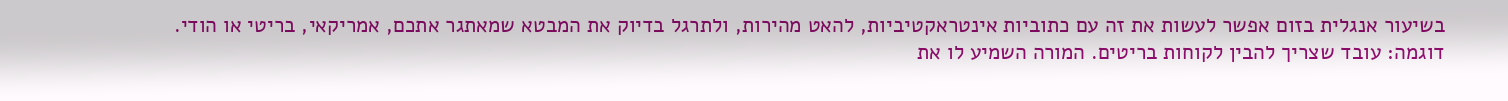בשיעור אנגלית בזום אפשר לעשות את זה עם כתוביות אינטראקטיביות, להאט מהירות, ולתרגל בדיוק את המבטא שמאתגר אתכם, אמריקאי, בריטי או הודי.
דוגמה: עובד שצריך להבין לקוחות בריטים. המורה השמיע לו את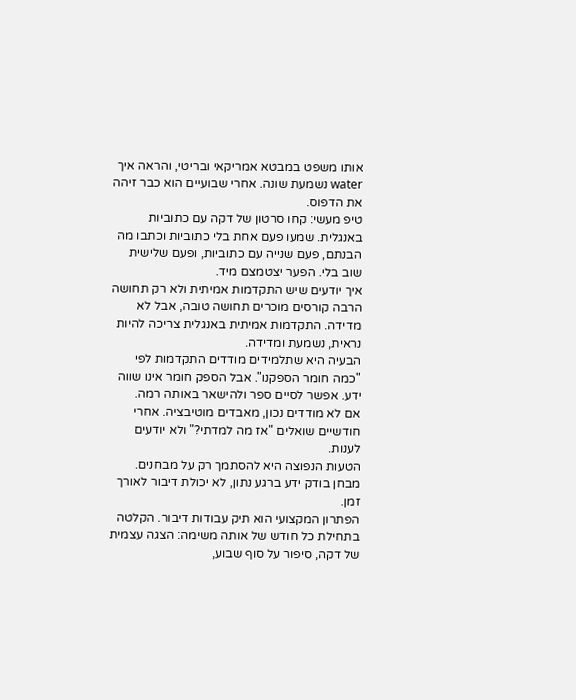אותו משפט במבטא אמריקאי ובריטי, והראה איך water נשמעת שונה. אחרי שבועיים הוא כבר זיהה את הדפוס.
טיפ מעשי: קחו סרטון של דקה עם כתוביות באנגלית. שמעו פעם אחת בלי כתוביות וכתבו מה הבנתם, פעם שנייה עם כתוביות, ופעם שלישית שוב בלי. הפער יצטמצם מיד.
איך יודעים שיש התקדמות אמיתית ולא רק תחושה
הרבה קורסים מוכרים תחושה טובה, אבל לא מדידה. התקדמות אמיתית באנגלית צריכה להיות נראית, נשמעת ומדידה.
הבעיה היא שתלמידים מודדים התקדמות לפי "כמה חומר הספקנו". אבל הספק חומר אינו שווה ידע. אפשר לסיים ספר ולהישאר באותה רמה.
אם לא מודדים נכון, מאבדים מוטיבציה. אחרי חודשיים שואלים "אז מה למדתי?" ולא יודעים לענות.
הטעות הנפוצה היא להסתמך רק על מבחנים. מבחן בודק ידע ברגע נתון, לא יכולת דיבור לאורך זמן.
הפתרון המקצועי הוא תיק עבודות דיבור. הקלטה בתחילת כל חודש של אותה משימה: הצגה עצמית של דקה, סיפור על סוף שבוע,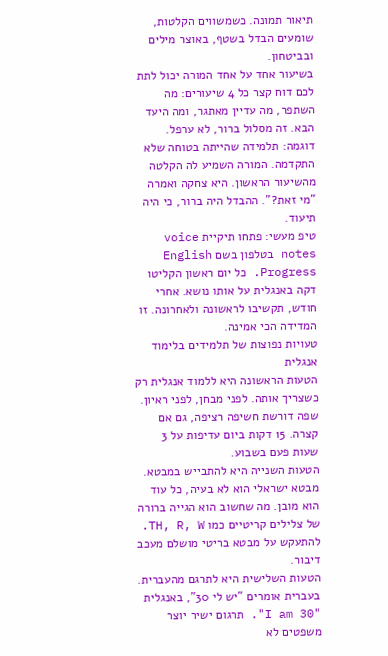תיאור תמונה. כשמשווים הקלטות, שומעים הבדל בשטף, באוצר מילים ובביטחון.
בשיעור אחד על אחד המורה יכול לתת לכם דוח קצר כל 4 שיעורים: מה השתפר, מה עדיין מאתגר, ומה היעד הבא. זה מסלול ברור, לא ערפל.
דוגמה: תלמידה שהייתה בטוחה שלא התקדמה. המורה השמיע לה הקלטה מהשיעור הראשון. היא צחקה ואמרה "מי זאת?". ההבדל היה ברור, כי היה תיעוד.
טיפ מעשי: פתחו תיקיית voice notes בטלפון בשם English Progress. כל יום ראשון הקליטו דקה באנגלית על אותו נושא. אחרי חודש, תקשיבו לראשונה ולאחרונה. זו המדידה הכי אמינה.
טעויות נפוצות של תלמידים בלימוד אנגלית
הטעות הראשונה היא ללמוד אנגלית רק כשצריך אותה. לפני מבחן, לפני ראיון. שפה דורשת חשיפה רציפה, גם אם קצרה. 15 דקות ביום עדיפות על 3 שעות פעם בשבוע.
הטעות השנייה היא להתבייש במבטא. מבטא ישראלי הוא לא בעיה, כל עוד הוא מובן. מה שחשוב הוא הגייה ברורה של צלילים קריטיים כמו TH, R, W. להתעקש על מבטא בריטי מושלם מעכב דיבור.
הטעות השלישית היא לתרגם מהעברית. בעברית אומרים "יש לי 30", באנגלית "I am 30". תרגום ישיר יוצר משפטים לא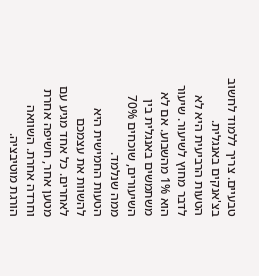טבעיים. צריך ללמוד לחשוב בצ'אנקים באנגלית.
הטעות הרביעית היא לא לדבר מחוץ לשיעור. שיעור הוא 1% מהשבוע. אם לא משתמשים באנגלית בין השיעורים, שוכחים 70% ממה שנלמד.
הטעות החמישית היא להשוות את עצמכם לאחרים. כל אחד מגיע עם מטען אחר, חשיפה אחרת וחרדה אחרת. השוואה הורגת מוטיבציה.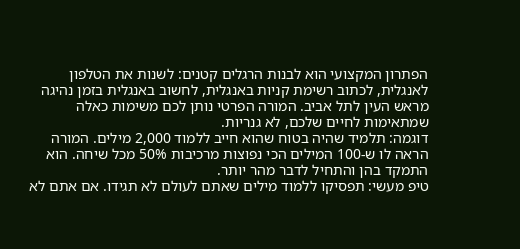הפתרון המקצועי הוא לבנות הרגלים קטנים: לשנות את הטלפון לאנגלית, לכתוב רשימת קניות באנגלית, לחשוב באנגלית בזמן נהיגה מראש העין לתל אביב. המורה הפרטי נותן לכם משימות כאלה שמתאימות לחיים שלכם, לא גנריות.
דוגמה: תלמיד שהיה בטוח שהוא חייב ללמוד 2,000 מילים. המורה הראה לו ש-100 המילים הכי נפוצות מרכיבות 50% מכל שיחה. הוא התמקד בהן והתחיל לדבר מהר יותר.
טיפ מעשי: תפסיקו ללמוד מילים שאתם לעולם לא תגידו. אם אתם לא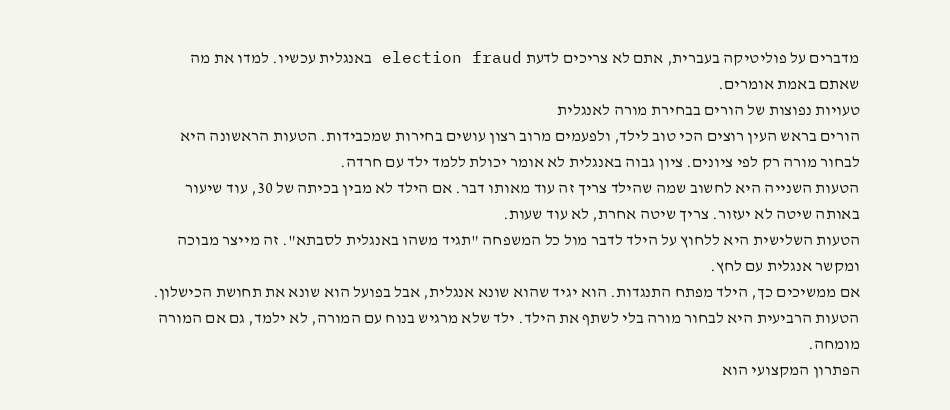מדברים על פוליטיקה בעברית, אתם לא צריכים לדעת election fraud באנגלית עכשיו. למדו את מה שאתם באמת אומרים.
טעויות נפוצות של הורים בבחירת מורה לאנגלית
הורים בראש העין רוצים הכי טוב לילד, ולפעמים מרוב רצון עושים בחירות שמכבידות. הטעות הראשונה היא לבחור מורה רק לפי ציונים. ציון גבוה באנגלית לא אומר יכולת ללמד ילד עם חרדה.
הטעות השנייה היא לחשוב שמה שהילד צריך זה עוד מאותו דבר. אם הילד לא מבין בכיתה של 30, עוד שיעור באותה שיטה לא יעזור. צריך שיטה אחרת, לא עוד שעות.
הטעות השלישית היא ללחוץ על הילד לדבר מול כל המשפחה "תגיד משהו באנגלית לסבתא". זה מייצר מבוכה ומקשר אנגלית עם לחץ.
אם ממשיכים כך, הילד מפתח התנגדות. הוא יגיד שהוא שונא אנגלית, אבל בפועל הוא שונא את תחושת הכישלון.
הטעות הרביעית היא לבחור מורה בלי לשתף את הילד. ילד שלא מרגיש בנוח עם המורה, לא ילמד, גם אם המורה מומחה.
הפתרון המקצועי הוא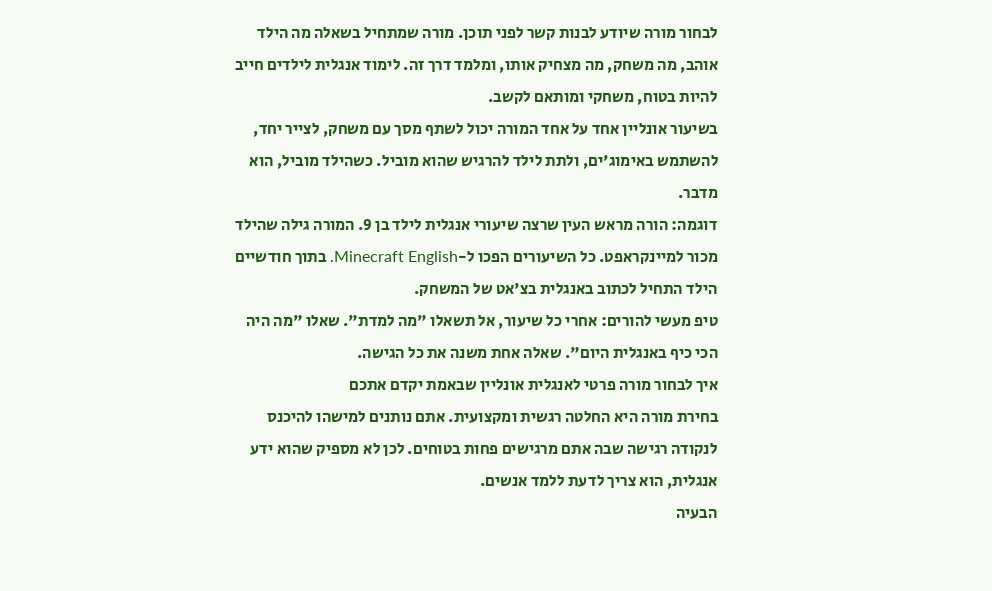לבחור מורה שיודע לבנות קשר לפני תוכן. מורה שמתחיל בשאלה מה הילד אוהב, מה משחק, מה מצחיק אותו, ומלמד דרך זה. לימוד אנגלית לילדים חייב להיות בטוח, משחקי ומותאם לקשב.
בשיעור אונליין אחד על אחד המורה יכול לשתף מסך עם משחק, לצייר יחד, להשתמש באימוג'ים, ולתת לילד להרגיש שהוא מוביל. כשהילד מוביל, הוא מדבר.
דוגמה: הורה מראש העין שרצה שיעורי אנגלית לילד בן 9. המורה גילה שהילד מכור למיינקראפט. כל השיעורים הפכו ל-Minecraft English. בתוך חודשיים הילד התחיל לכתוב באנגלית בצ'אט של המשחק.
טיפ מעשי להורים: אחרי כל שיעור, אל תשאלו "מה למדת". שאלו "מה היה הכי כיף באנגלית היום". שאלה אחת משנה את כל הגישה.
איך לבחור מורה פרטי לאנגלית אונליין שבאמת יקדם אתכם
בחירת מורה היא החלטה רגשית ומקצועית. אתם נותנים למישהו להיכנס לנקודה רגישה שבה אתם מרגישים פחות בטוחים. לכן לא מספיק שהוא ידע אנגלית, הוא צריך לדעת ללמד אנשים.
הבעיה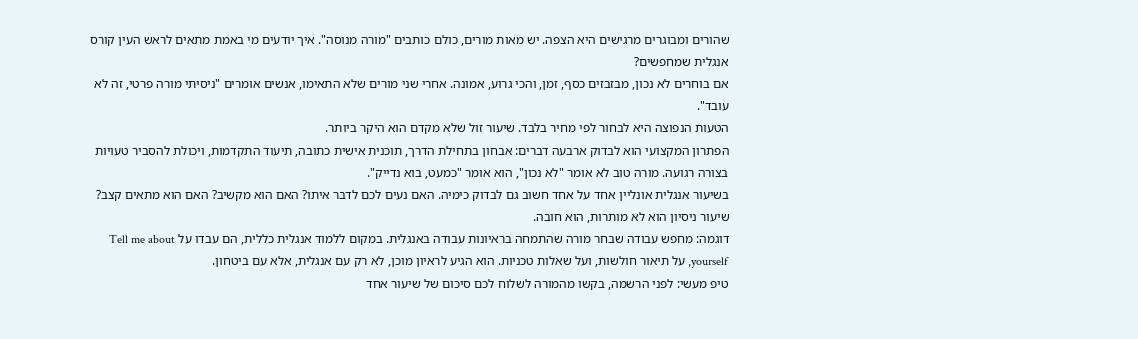שהורים ומבוגרים מרגישים היא הצפה. יש מאות מורים, כולם כותבים "מורה מנוסה". איך יודעים מי באמת מתאים לראש העין קורס אנגלית שמחפשים?
אם בוחרים לא נכון, מבזבזים כסף, זמן, והכי גרוע, אמונה. אחרי שני מורים שלא התאימו, אנשים אומרים "ניסיתי מורה פרטי, זה לא עובד".
הטעות הנפוצה היא לבחור לפי מחיר בלבד. שיעור זול שלא מקדם הוא היקר ביותר.
הפתרון המקצועי הוא לבדוק ארבעה דברים: אבחון בתחילת הדרך, תוכנית אישית כתובה, תיעוד התקדמות, ויכולת להסביר טעויות בצורה רגועה. מורה טוב לא אומר "לא נכון", הוא אומר "כמעט, בוא נדייק".
בשיעור אנגלית אונליין אחד על אחד חשוב גם לבדוק כימיה. האם נעים לכם לדבר איתו? האם הוא מקשיב? האם הוא מתאים קצב? שיעור ניסיון הוא לא מותרות, הוא חובה.
דוגמה: מחפש עבודה שבחר מורה שהתמחה בראיונות עבודה באנגלית. במקום ללמוד אנגלית כללית, הם עבדו על Tell me about yourself, על תיאור חולשות, ועל שאלות טכניות. הוא הגיע לראיון מוכן, לא רק עם אנגלית, אלא עם ביטחון.
טיפ מעשי: לפני הרשמה, בקשו מהמורה לשלוח לכם סיכום של שיעור אחד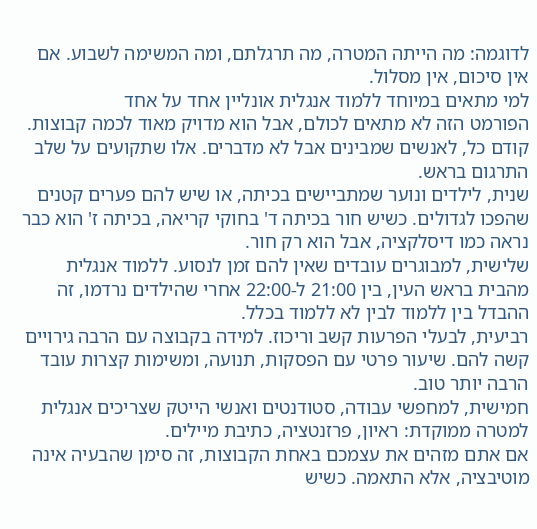לדוגמה: מה הייתה המטרה, מה תרגלתם, ומה המשימה לשבוע. אם אין סיכום, אין מסלול.
למי מתאים במיוחד ללמוד אנגלית אונליין אחד על אחד
הפורמט הזה לא מתאים לכולם, אבל הוא מדויק מאוד לכמה קבוצות. קודם כל, לאנשים שמבינים אבל לא מדברים. אלו שתקועים על שלב התרגום בראש.
שנית, לילדים ונוער שמתביישים בכיתה, או שיש להם פערים קטנים שהפכו לגדולים. כשיש חור בכיתה ד' בחוקי קריאה, בכיתה ז' הוא כבר נראה כמו דיסלקציה, אבל הוא רק חור.
שלישית, למבוגרים עובדים שאין להם זמן לנסוע. ללמוד אנגלית מהבית בראש העין, בין 21:00 ל-22:00 אחרי שהילדים נרדמו, זה ההבדל בין ללמוד לבין לא ללמוד בכלל.
רביעית, לבעלי הפרעות קשב וריכוז. למידה בקבוצה עם הרבה גירויים קשה להם. שיעור פרטי עם הפסקות, תנועה, ומשימות קצרות עובד הרבה יותר טוב.
חמישית, למחפשי עבודה, סטודנטים ואנשי הייטק שצריכים אנגלית למטרה ממוקדת: ראיון, פרזנטציה, כתיבת מיילים.
אם אתם מזהים את עצמכם באחת הקבוצות, זה סימן שהבעיה אינה מוטיבציה, אלא התאמה. כשיש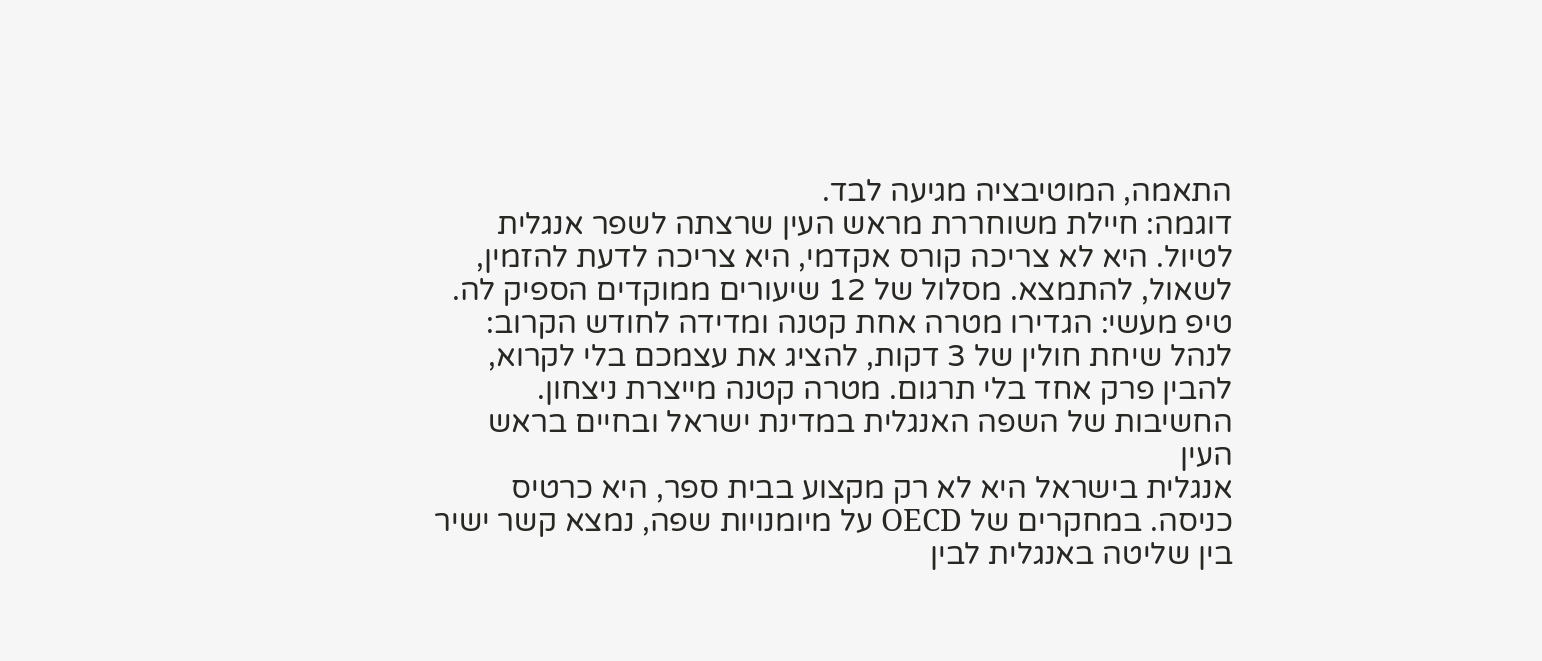התאמה, המוטיבציה מגיעה לבד.
דוגמה: חיילת משוחררת מראש העין שרצתה לשפר אנגלית לטיול. היא לא צריכה קורס אקדמי, היא צריכה לדעת להזמין, לשאול, להתמצא. מסלול של 12 שיעורים ממוקדים הספיק לה.
טיפ מעשי: הגדירו מטרה אחת קטנה ומדידה לחודש הקרוב: לנהל שיחת חולין של 3 דקות, להציג את עצמכם בלי לקרוא, להבין פרק אחד בלי תרגום. מטרה קטנה מייצרת ניצחון.
החשיבות של השפה האנגלית במדינת ישראל ובחיים בראש העין
אנגלית בישראל היא לא רק מקצוע בבית ספר, היא כרטיס כניסה. במחקרים של OECD על מיומנויות שפה, נמצא קשר ישיר בין שליטה באנגלית לבין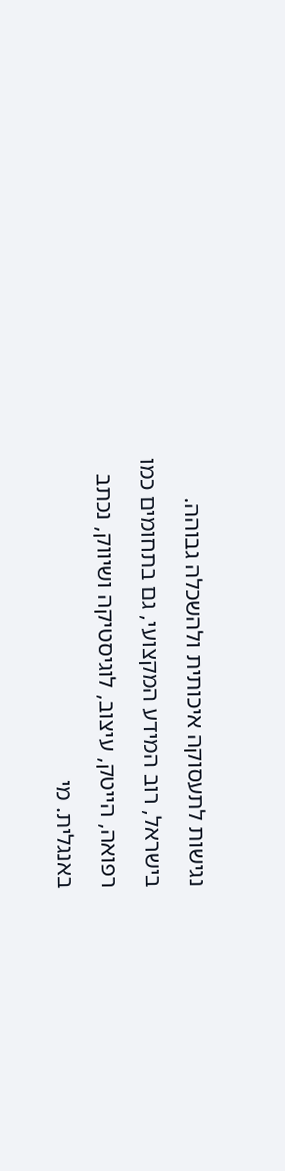נגישות לתעסוקה איכותית ולהשכלה גבוהה.
בישראל, רוב המידע המקצועי, גם בתחומים כמו רפואה, הייטק, עיצוב, לוגיסטיקה ושיווק, נכתב באנגלית. מי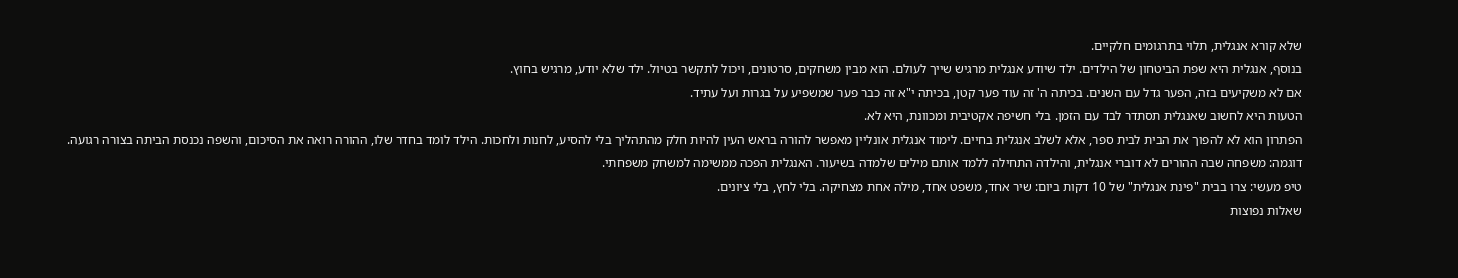שלא קורא אנגלית, תלוי בתרגומים חלקיים.
בנוסף, אנגלית היא שפת הביטחון של הילדים. ילד שיודע אנגלית מרגיש שייך לעולם. הוא מבין משחקים, סרטונים, ויכול לתקשר בטיול. ילד שלא יודע, מרגיש בחוץ.
אם לא משקיעים בזה, הפער גדל עם השנים. בכיתה ה' זה עוד פער קטן, בכיתה י"א זה כבר פער שמשפיע על בגרות ועל עתיד.
הטעות היא לחשוב שאנגלית תסתדר לבד עם הזמן. בלי חשיפה אקטיבית ומכוונת, היא לא.
הפתרון הוא לא להפוך את הבית לבית ספר, אלא לשלב אנגלית בחיים. לימוד אנגלית אונליין מאפשר להורה בראש העין להיות חלק מהתהליך בלי להסיע, לחנות ולחכות. הילד לומד בחדר שלו, ההורה רואה את הסיכום, והשפה נכנסת הביתה בצורה רגועה.
דוגמה: משפחה שבה ההורים לא דוברי אנגלית, והילדה התחילה ללמד אותם מילים שלמדה בשיעור. האנגלית הפכה ממשימה למשחק משפחתי.
טיפ מעשי: צרו בבית "פינת אנגלית" של 10 דקות ביום: שיר אחד, משפט אחד, מילה אחת מצחיקה. בלי לחץ, בלי ציונים.
שאלות נפוצות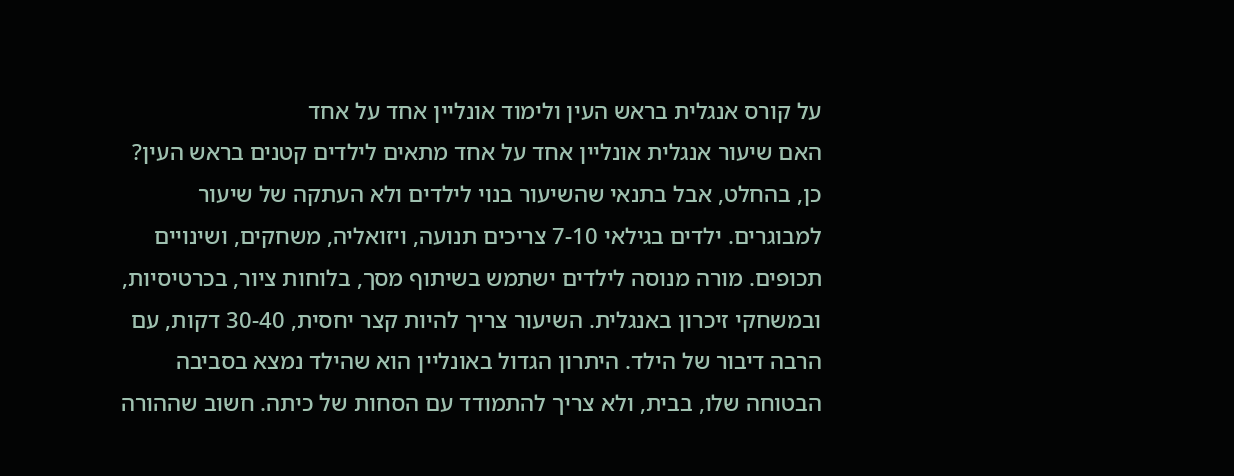על קורס אנגלית בראש העין ולימוד אונליין אחד על אחד
האם שיעור אנגלית אונליין אחד על אחד מתאים לילדים קטנים בראש העין?
כן, בהחלט, אבל בתנאי שהשיעור בנוי לילדים ולא העתקה של שיעור למבוגרים. ילדים בגילאי 7-10 צריכים תנועה, ויזואליה, משחקים, ושינויים תכופים. מורה מנוסה לילדים ישתמש בשיתוף מסך, בלוחות ציור, בכרטיסיות, ובמשחקי זיכרון באנגלית. השיעור צריך להיות קצר יחסית, 30-40 דקות, עם הרבה דיבור של הילד. היתרון הגדול באונליין הוא שהילד נמצא בסביבה הבטוחה שלו, בבית, ולא צריך להתמודד עם הסחות של כיתה. חשוב שההורה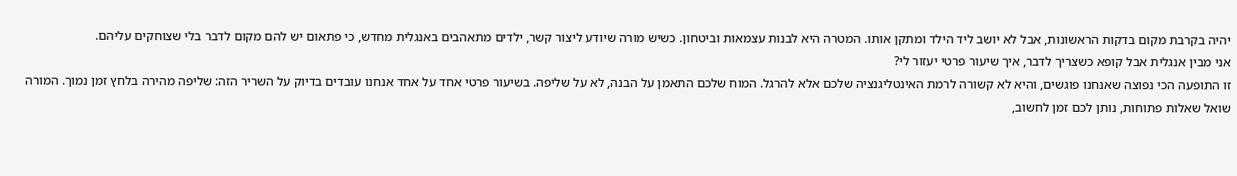יהיה בקרבת מקום בדקות הראשונות, אבל לא יושב ליד הילד ומתקן אותו. המטרה היא לבנות עצמאות וביטחון. כשיש מורה שיודע ליצור קשר, ילדים מתאהבים באנגלית מחדש, כי פתאום יש להם מקום לדבר בלי שצוחקים עליהם.
אני מבין אנגלית אבל קופא כשצריך לדבר, איך שיעור פרטי יעזור לי?
זו התופעה הכי נפוצה שאנחנו פוגשים, והיא לא קשורה לרמת האינטליגנציה שלכם אלא להרגל. המוח שלכם התאמן על הבנה, לא על שליפה. בשיעור פרטי אחד על אחד אנחנו עובדים בדיוק על השריר הזה: שליפה מהירה בלחץ זמן נמוך. המורה שואל שאלות פתוחות, נותן לכם זמן לחשוב,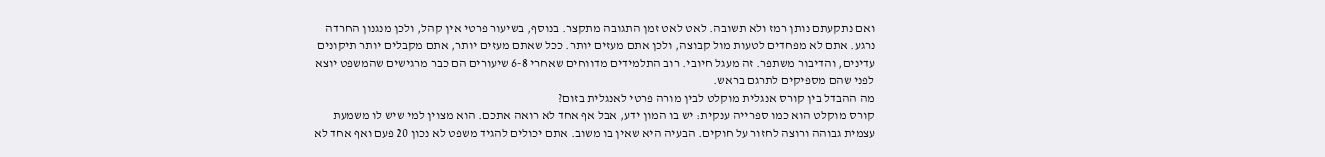ואם נתקעתם נותן רמז ולא תשובה. לאט לאט זמן התגובה מתקצר. בנוסף, בשיעור פרטי אין קהל, ולכן מנגנון החרדה נרגע. אתם לא מפחדים לטעות מול קבוצה, ולכן אתם מעזים יותר. ככל שאתם מעזים יותר, אתם מקבלים יותר תיקונים עדינים, והדיבור משתפר. זה מעגל חיובי. רוב התלמידים מדווחים שאחרי 6-8 שיעורים הם כבר מרגישים שהמשפט יוצא לפני שהם מספיקים לתרגם בראש.
מה ההבדל בין קורס אנגלית מוקלט לבין מורה פרטי לאנגלית בזום?
קורס מוקלט הוא כמו ספרייה ענקית: יש בו המון ידע, אבל אף אחד לא רואה אתכם. הוא מצוין למי שיש לו משמעת עצמית גבוהה ורוצה לחזור על חוקים. הבעיה היא שאין בו משוב. אתם יכולים להגיד משפט לא נכון 20 פעם ואף אחד לא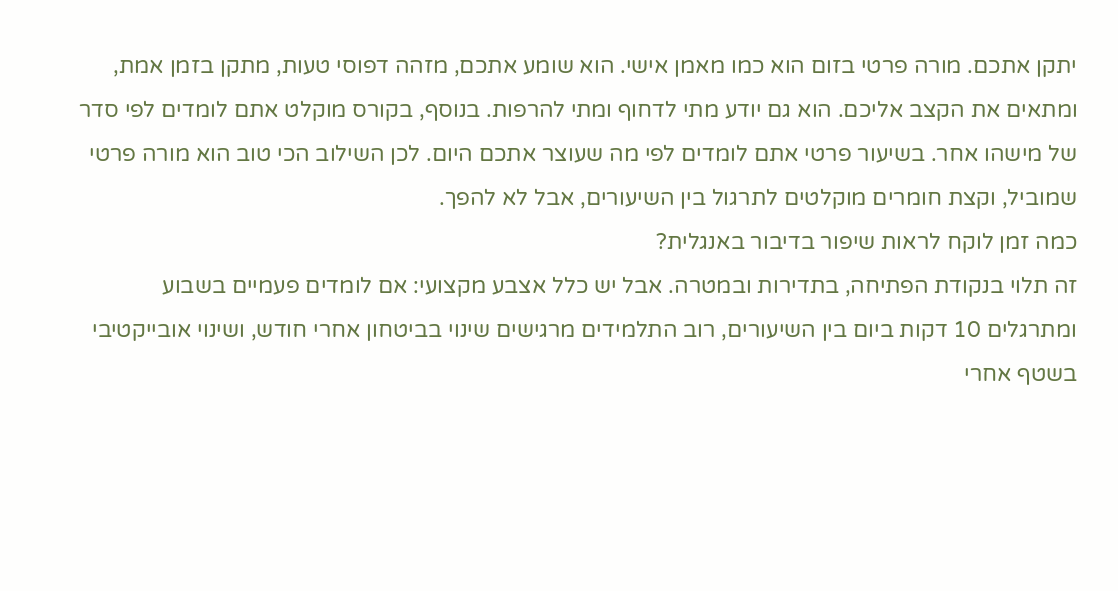יתקן אתכם. מורה פרטי בזום הוא כמו מאמן אישי. הוא שומע אתכם, מזהה דפוסי טעות, מתקן בזמן אמת, ומתאים את הקצב אליכם. הוא גם יודע מתי לדחוף ומתי להרפות. בנוסף, בקורס מוקלט אתם לומדים לפי סדר של מישהו אחר. בשיעור פרטי אתם לומדים לפי מה שעוצר אתכם היום. לכן השילוב הכי טוב הוא מורה פרטי שמוביל, וקצת חומרים מוקלטים לתרגול בין השיעורים, אבל לא להפך.
כמה זמן לוקח לראות שיפור בדיבור באנגלית?
זה תלוי בנקודת הפתיחה, בתדירות ובמטרה. אבל יש כלל אצבע מקצועי: אם לומדים פעמיים בשבוע ומתרגלים 10 דקות ביום בין השיעורים, רוב התלמידים מרגישים שינוי בביטחון אחרי חודש, ושינוי אובייקטיבי בשטף אחרי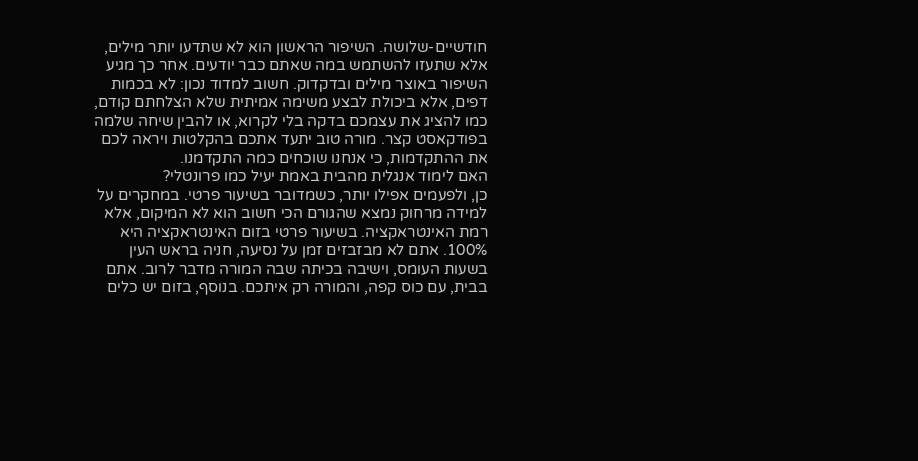חודשיים-שלושה. השיפור הראשון הוא לא שתדעו יותר מילים, אלא שתעזו להשתמש במה שאתם כבר יודעים. אחר כך מגיע השיפור באוצר מילים ובדקדוק. חשוב למדוד נכון: לא בכמות דפים, אלא ביכולת לבצע משימה אמיתית שלא הצלחתם קודם, כמו להציג את עצמכם בדקה בלי לקרוא, או להבין שיחה שלמה בפודקאסט קצר. מורה טוב יתעד אתכם בהקלטות ויראה לכם את ההתקדמות, כי אנחנו שוכחים כמה התקדמנו.
האם לימוד אנגלית מהבית באמת יעיל כמו פרונטלי?
כן, ולפעמים אפילו יותר, כשמדובר בשיעור פרטי. במחקרים על למידה מרחוק נמצא שהגורם הכי חשוב הוא לא המיקום, אלא רמת האינטראקציה. בשיעור פרטי בזום האינטראקציה היא 100%. אתם לא מבזבזים זמן על נסיעה, חניה בראש העין בשעות העומס, וישיבה בכיתה שבה המורה מדבר לרוב. אתם בבית, עם כוס קפה, והמורה רק איתכם. בנוסף, בזום יש כלים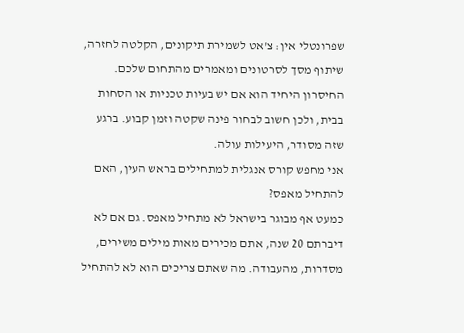שפרונטלי אין: צ'אט לשמירת תיקונים, הקלטה לחזרה, שיתוף מסך לסרטונים ומאמרים מהתחום שלכם. החיסרון היחיד הוא אם יש בעיות טכניות או הסחות בבית, ולכן חשוב לבחור פינה שקטה וזמן קבוע. ברגע שזה מסודר, היעילות עולה.
אני מחפש קורס אנגלית למתחילים בראש העין, האם להתחיל מאפס?
כמעט אף מבוגר בישראל לא מתחיל מאפס. גם אם לא דיברתם 20 שנה, אתם מכירים מאות מילים משירים, מסדרות, מהעבודה. מה שאתם צריכים הוא לא להתחיל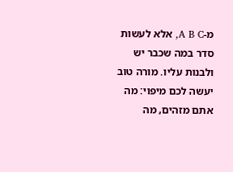מ-A B C, אלא לעשות סדר במה שכבר יש ולבנות עליו. מורה טוב יעשה לכם מיפוי: מה אתם מזהים, מה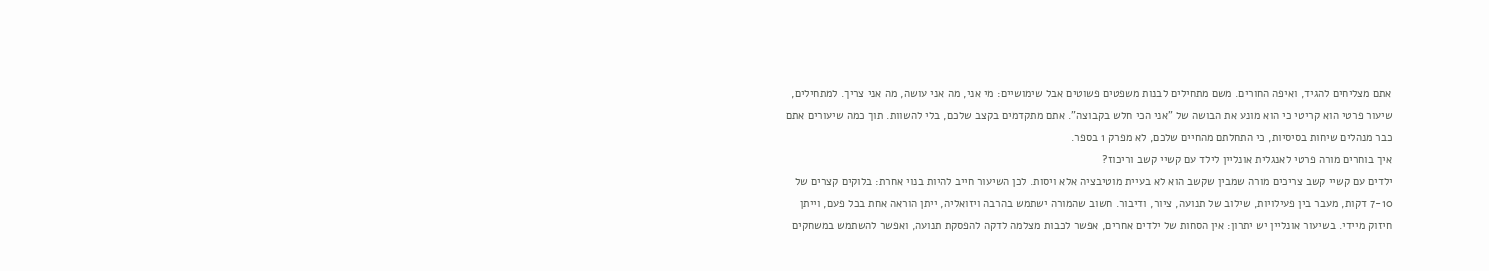אתם מצליחים להגיד, ואיפה החורים. משם מתחילים לבנות משפטים פשוטים אבל שימושיים: מי אני, מה אני עושה, מה אני צריך. למתחילים, שיעור פרטי הוא קריטי כי הוא מונע את הבושה של "אני הכי חלש בקבוצה". אתם מתקדמים בקצב שלכם, בלי להשוות. תוך כמה שיעורים אתם כבר מנהלים שיחות בסיסיות, כי התחלתם מהחיים שלכם, לא מפרק 1 בספר.
איך בוחרים מורה פרטי לאנגלית אונליין לילד עם קשיי קשב וריכוז?
ילדים עם קשיי קשב צריכים מורה שמבין שקשב הוא לא בעיית מוטיבציה אלא ויסות. לכן השיעור חייב להיות בנוי אחרת: בלוקים קצרים של 7-10 דקות, מעבר בין פעילויות, שילוב של תנועה, ציור, ודיבור. חשוב שהמורה ישתמש בהרבה ויזואליה, ייתן הוראה אחת בכל פעם, וייתן חיזוק מיידי. בשיעור אונליין יש יתרון: אין הסחות של ילדים אחרים, אפשר לכבות מצלמה לדקה להפסקת תנועה, ואפשר להשתמש במשחקים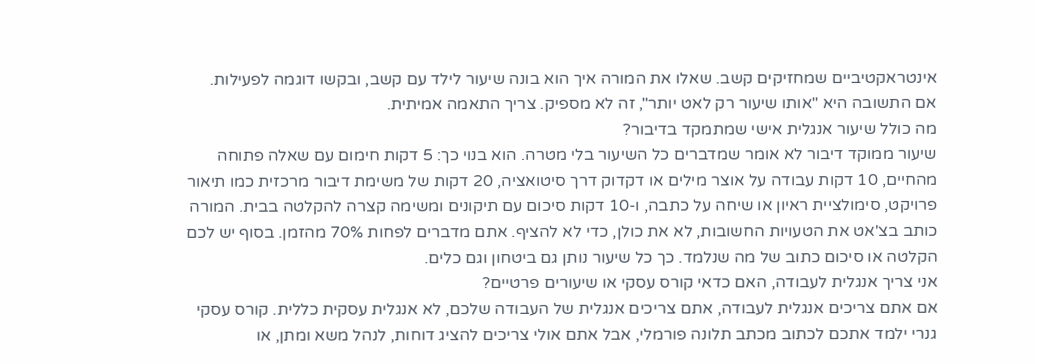אינטראקטיביים שמחזיקים קשב. שאלו את המורה איך הוא בונה שיעור לילד עם קשב, ובקשו דוגמה לפעילות. אם התשובה היא "אותו שיעור רק לאט יותר", זה לא מספיק. צריך התאמה אמיתית.
מה כולל שיעור אנגלית אישי שמתמקד בדיבור?
שיעור ממוקד דיבור לא אומר שמדברים כל השיעור בלי מטרה. הוא בנוי כך: 5 דקות חימום עם שאלה פתוחה מהחיים, 10 דקות עבודה על אוצר מילים או דקדוק דרך סיטואציה, 20 דקות של משימת דיבור מרכזית כמו תיאור פרויקט, סימולציית ראיון או שיחה על כתבה, ו-10 דקות סיכום עם תיקונים ומשימה קצרה להקלטה בבית. המורה כותב בצ'אט את הטעויות החשובות, לא את כולן, כדי לא להציף. אתם מדברים לפחות 70% מהזמן. בסוף יש לכם הקלטה או סיכום כתוב של מה שנלמד. כך כל שיעור נותן גם ביטחון וגם כלים.
אני צריך אנגלית לעבודה, האם כדאי קורס עסקי או שיעורים פרטיים?
אם אתם צריכים אנגלית לעבודה, אתם צריכים אנגלית של העבודה שלכם, לא אנגלית עסקית כללית. קורס עסקי גנרי ילמד אתכם לכתוב מכתב תלונה פורמלי, אבל אתם אולי צריכים להציג דוחות, לנהל משא ומתן, או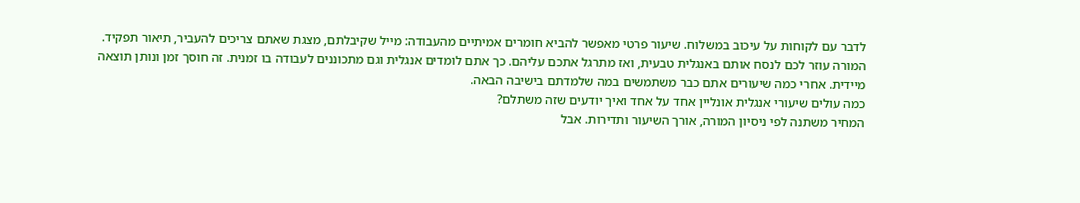לדבר עם לקוחות על עיכוב במשלוח. שיעור פרטי מאפשר להביא חומרים אמיתיים מהעבודה: מייל שקיבלתם, מצגת שאתם צריכים להעביר, תיאור תפקיד. המורה עוזר לכם לנסח אותם באנגלית טבעית, ואז מתרגל אתכם עליהם. כך אתם לומדים אנגלית וגם מתכוננים לעבודה בו זמנית. זה חוסך זמן ונותן תוצאה מיידית. אחרי כמה שיעורים אתם כבר משתמשים במה שלמדתם בישיבה הבאה.
כמה עולים שיעורי אנגלית אונליין אחד על אחד ואיך יודעים שזה משתלם?
המחיר משתנה לפי ניסיון המורה, אורך השיעור ותדירות. אבל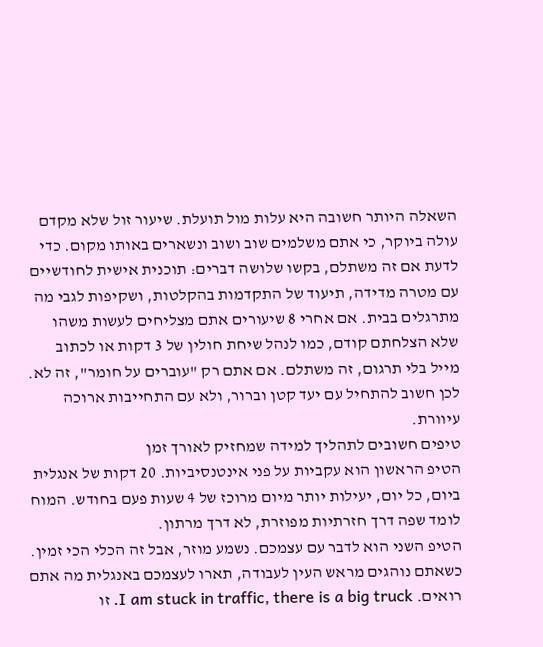השאלה היותר חשובה היא עלות מול תועלת. שיעור זול שלא מקדם עולה ביוקר, כי אתם משלמים שוב ושוב ונשארים באותו מקום. כדי לדעת אם זה משתלם, בקשו שלושה דברים: תוכנית אישית לחודשיים עם מטרה מדידה, תיעוד של התקדמות בהקלטות, ושקיפות לגבי מה מתרגלים בבית. אם אחרי 8 שיעורים אתם מצליחים לעשות משהו שלא הצלחתם קודם, כמו לנהל שיחת חולין של 3 דקות או לכתוב מייל בלי תרגום, זה משתלם. אם אתם רק "עוברים על חומר", זה לא. לכן חשוב להתחיל עם יעד קטן וברור, ולא עם התחייבות ארוכה עיוורת.
טיפים חשובים לתהליך למידה שמחזיק לאורך זמן
הטיפ הראשון הוא עקביות על פני אינטנסיביות. 20 דקות של אנגלית ביום, כל יום, יעילות יותר מיום מרוכז של 4 שעות פעם בחודש. המוח לומד שפה דרך חזרתיות מפוזרת, לא דרך מרתון.
הטיפ השני הוא לדבר עם עצמכם. נשמע מוזר, אבל זה הכלי הכי זמין. כשאתם נוהגים מראש העין לעבודה, תארו לעצמכם באנגלית מה אתם רואים. I am stuck in traffic, there is a big truck. זו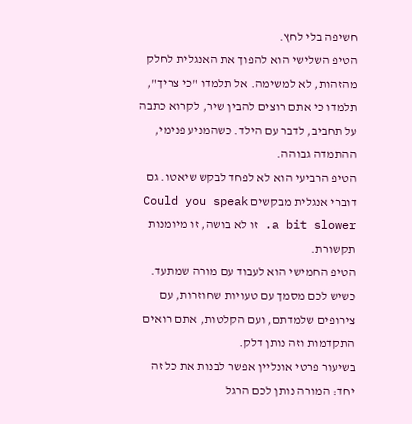חשיפה בלי לחץ.
הטיפ השלישי הוא להפוך את האנגלית לחלק מהזהות, לא למשימה. אל תלמדו "כי צריך", תלמדו כי אתם רוצים להבין שיר, לקרוא כתבה על תחביב, לדבר עם הילד. כשהמניע פנימי, ההתמדה גבוהה.
הטיפ הרביעי הוא לא לפחד לבקש שיאטו. גם דוברי אנגלית מבקשים Could you speak a bit slower. זו לא בושה, זו מיומנות תקשורת.
הטיפ החמישי הוא לעבוד עם מורה שמתעד. כשיש לכם מסמך עם טעויות שחוזרות, עם צירופים שלמדתם, ועם הקלטות, אתם רואים התקדמות וזה נותן דלק.
בשיעור פרטי אונליין אפשר לבנות את כל זה יחד: המורה נותן לכם הרגל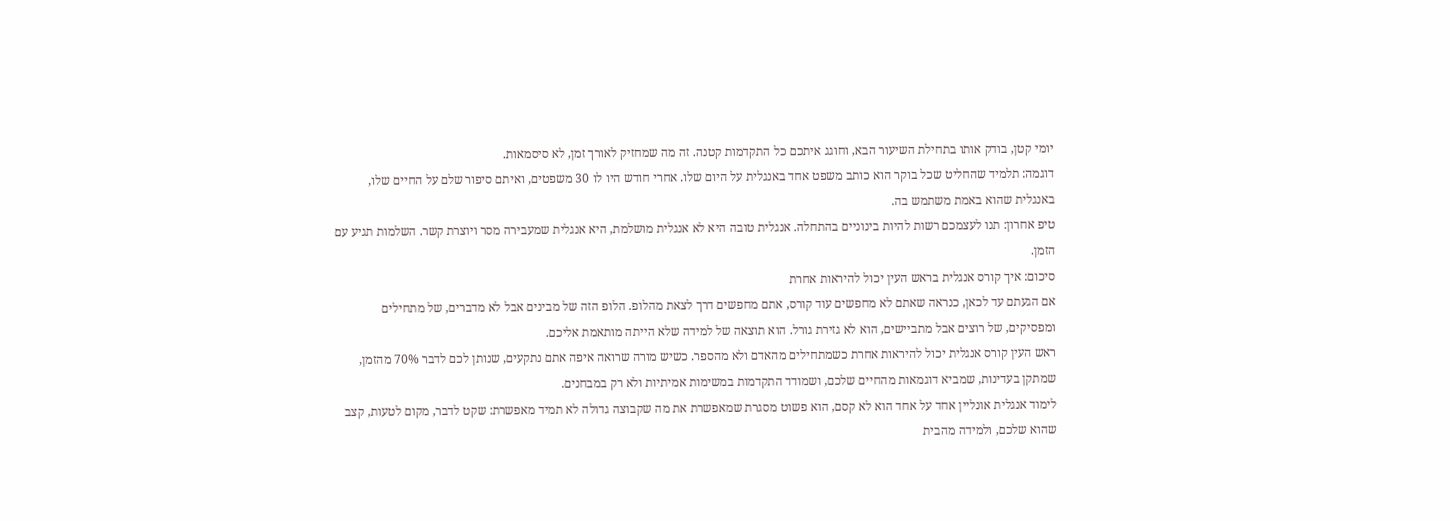יומי קטן, בודק אותו בתחילת השיעור הבא, וחוגג איתכם כל התקדמות קטנה. זה מה שמחזיק לאורך זמן, לא סיסמאות.
דוגמה: תלמיד שהחליט שכל בוקר הוא כותב משפט אחד באנגלית על היום שלו. אחרי חודש היו לו 30 משפטים, ואיתם סיפור שלם על החיים שלו, באנגלית שהוא באמת משתמש בה.
טיפ אחרון: תנו לעצמכם רשות להיות בינוניים בהתחלה. אנגלית טובה היא לא אנגלית מושלמת, היא אנגלית שמעבירה מסר ויוצרת קשר. השלמות תגיע עם הזמן.
סיכום: איך קורס אנגלית בראש העין יכול להיראות אחרת
אם הגעתם עד לכאן, כנראה שאתם לא מחפשים עוד קורס, אתם מחפשים דרך לצאת מהלופ. הלופ הזה של מבינים אבל לא מדברים, של מתחילים ומפסיקים, של רוצים אבל מתביישים, הוא לא גזירת גורל. הוא תוצאה של למידה שלא הייתה מותאמת אליכם.
ראש העין קורס אנגלית יכול להיראות אחרת כשמתחילים מהאדם ולא מהספר. כשיש מורה שרואה איפה אתם נתקעים, שנותן לכם לדבר 70% מהזמן, שמתקן בעדינות, שמביא דוגמאות מהחיים שלכם, ושמודד התקדמות במשימות אמיתיות ולא רק במבחנים.
לימוד אנגלית אונליין אחד על אחד הוא לא קסם, הוא פשוט מסגרת שמאפשרת את מה שקבוצה גדולה לא תמיד מאפשרת: שקט לדבר, מקום לטעות, קצב שהוא שלכם, ולמידה מהבית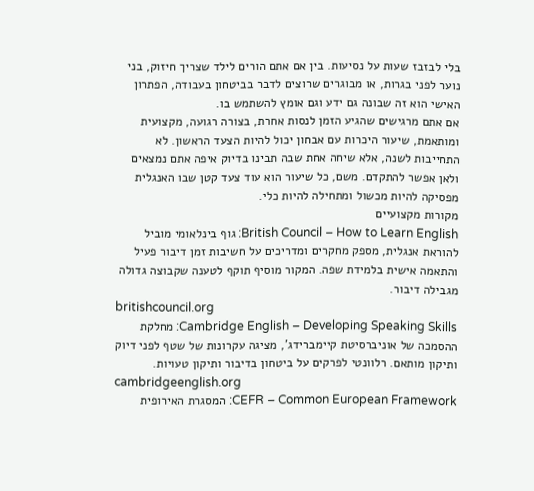בלי לבזבז שעות על נסיעות. בין אם אתם הורים לילד שצריך חיזוק, בני נוער לפני בגרות, או מבוגרים שרוצים לדבר בביטחון בעבודה, הפתרון האישי הוא זה שבונה גם ידע וגם אומץ להשתמש בו.
אם אתם מרגישים שהגיע הזמן לנסות אחרת, בצורה רגועה, מקצועית ומותאמת, שיעור היכרות עם אבחון יכול להיות הצעד הראשון. לא התחייבות לשנה, אלא שיחה אחת שבה תבינו בדיוק איפה אתם נמצאים ולאן אפשר להתקדם. משם, כל שיעור הוא עוד צעד קטן שבו האנגלית מפסיקה להיות מכשול ומתחילה להיות כלי.
מקורות מקצועיים
British Council – How to Learn English: גוף בינלאומי מוביל להוראת אנגלית, מספק מחקרים ומדריכים על חשיבות זמן דיבור פעיל והתאמה אישית בלמידת שפה. המקור מוסיף תוקף לטענה שקבוצה גדולה מגבילה דיבור.
britishcouncil.org
Cambridge English – Developing Speaking Skills: מחלקת ההסמכה של אוניברסיטת קיימברידג', מציגה עקרונות של שטף לפני דיוק ותיקון מותאם. רלוונטי לפרקים על ביטחון בדיבור ותיקון טעויות.
cambridgeenglish.org
CEFR – Common European Framework: המסגרת האירופית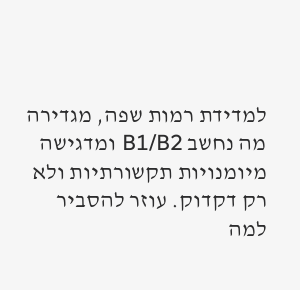למדידת רמות שפה, מגדירה מה נחשב B1/B2 ומדגישה מיומנויות תקשורתיות ולא רק דקדוק. עוזר להסביר למה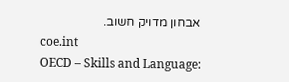אבחון מדויק חשוב.
coe.int
OECD – Skills and Language: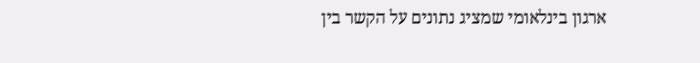ארגון בינלאומי שמציג נתונים על הקשר בין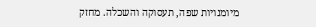מיומנויות שפה, תעסוקה והשכלה. מחזק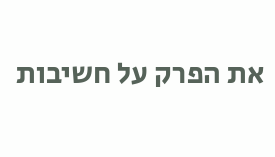את הפרק על חשיבות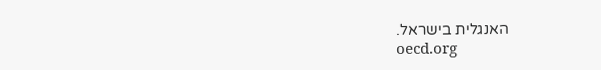האנגלית בישראל.
oecd.org